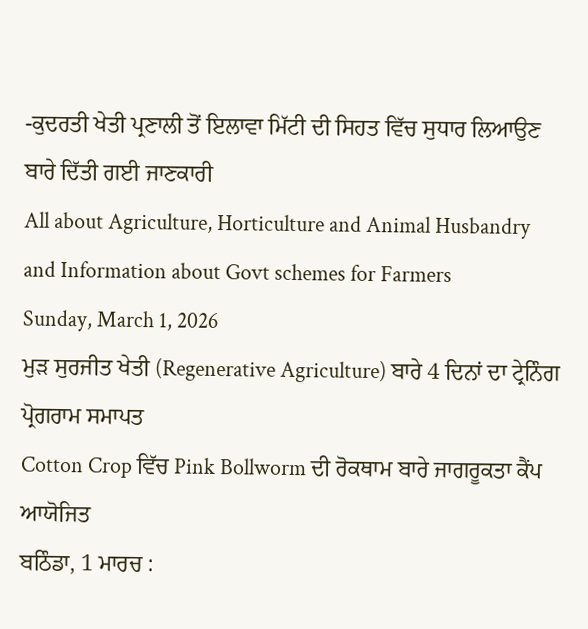-ਕੁਦਰਤੀ ਖੇਤੀ ਪ੍ਰਣਾਲੀ ਤੋਂ ਇਲਾਵਾ ਮਿੱਟੀ ਦੀ ਸਿਹਤ ਵਿੱਚ ਸੁਧਾਰ ਲਿਆਉਣ ਬਾਰੇ ਦਿੱਤੀ ਗਈ ਜਾਣਕਾਰੀ
All about Agriculture, Horticulture and Animal Husbandry and Information about Govt schemes for Farmers
Sunday, March 1, 2026
ਮੁੜ ਸੁਰਜੀਤ ਖੇਤੀ (Regenerative Agriculture) ਬਾਰੇ 4 ਦਿਨਾਂ ਦਾ ਟ੍ਰੇਨਿੰਗ ਪ੍ਰੋਗਰਾਮ ਸਮਾਪਤ
Cotton Crop ਵਿੱਚ Pink Bollworm ਦੀ ਰੋਕਥਾਮ ਬਾਰੇ ਜਾਗਰੂਕਤਾ ਕੈਂਪ ਆਯੋਜਿਤ
ਬਠਿੰਡਾ, 1 ਮਾਰਚ :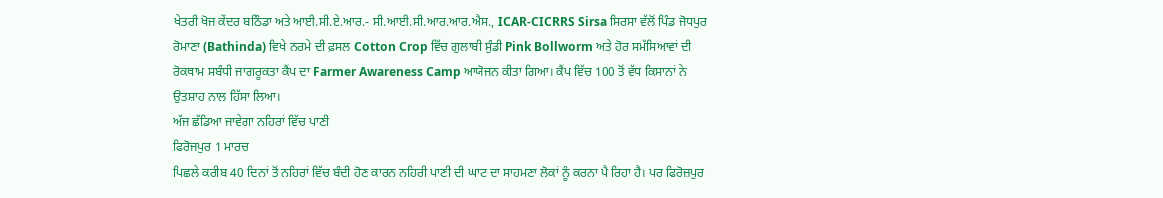ਖੇਤਰੀ ਖੋਜ ਕੇਂਦਰ ਬਠਿੰਡਾ ਅਤੇ ਆਈ.ਸੀ.ਏ.ਆਰ.- ਸੀ.ਆਈ.ਸੀ.ਆਰ.ਆਰ.ਐਸ., ICAR-CICRRS Sirsa ਸਿਰਸਾ ਵੱਲੋਂ ਪਿੰਡ ਜੋਧਪੁਰ ਰੋਮਾਣਾ (Bathinda) ਵਿਖੇ ਨਰਮੇ ਦੀ ਫ਼ਸਲ Cotton Crop ਵਿੱਚ ਗੁਲਾਬੀ ਸੁੰਡੀ Pink Bollworm ਅਤੇ ਹੋਰ ਸਮੱਸਿਆਵਾਂ ਦੀ ਰੋਕਥਾਮ ਸਬੰਧੀ ਜਾਗਰੂਕਤਾ ਕੈਂਪ ਦਾ Farmer Awareness Camp ਆਯੋਜਨ ਕੀਤਾ ਗਿਆ। ਕੈਂਪ ਵਿੱਚ 100 ਤੋਂ ਵੱਧ ਕਿਸਾਨਾਂ ਨੇ ਉਤਸ਼ਾਹ ਨਾਲ ਹਿੱਸਾ ਲਿਆ।
ਅੱਜ ਛੱਡਿਆ ਜਾਵੇਗਾ ਨਹਿਰਾਂ ਵਿੱਚ ਪਾਣੀ
ਫਿਰੋਜਪੁਰ 1 ਮਾਰਚ
ਪਿਛਲੇ ਕਰੀਬ 40 ਦਿਨਾਂ ਤੋਂ ਨਹਿਰਾਂ ਵਿੱਚ ਬੰਦੀ ਹੋਣ ਕਾਰਨ ਨਹਿਰੀ ਪਾਣੀ ਦੀ ਘਾਟ ਦਾ ਸਾਹਮਣਾ ਲੋਕਾਂ ਨੂੰ ਕਰਨਾ ਪੈ ਰਿਹਾ ਹੈ। ਪਰ ਫਿਰੋਜ਼ਪੁਰ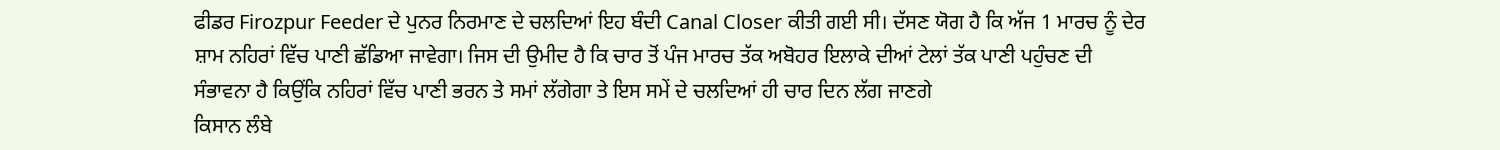ਫੀਡਰ Firozpur Feeder ਦੇ ਪੁਨਰ ਨਿਰਮਾਣ ਦੇ ਚਲਦਿਆਂ ਇਹ ਬੰਦੀ Canal Closer ਕੀਤੀ ਗਈ ਸੀ। ਦੱਸਣ ਯੋਗ ਹੈ ਕਿ ਅੱਜ 1 ਮਾਰਚ ਨੂੰ ਦੇਰ ਸ਼ਾਮ ਨਹਿਰਾਂ ਵਿੱਚ ਪਾਣੀ ਛੱਡਿਆ ਜਾਵੇਗਾ। ਜਿਸ ਦੀ ਉਮੀਦ ਹੈ ਕਿ ਚਾਰ ਤੋਂ ਪੰਜ ਮਾਰਚ ਤੱਕ ਅਬੋਹਰ ਇਲਾਕੇ ਦੀਆਂ ਟੇਲਾਂ ਤੱਕ ਪਾਣੀ ਪਹੁੰਚਣ ਦੀ ਸੰਭਾਵਨਾ ਹੈ ਕਿਉਂਕਿ ਨਹਿਰਾਂ ਵਿੱਚ ਪਾਣੀ ਭਰਨ ਤੇ ਸਮਾਂ ਲੱਗੇਗਾ ਤੇ ਇਸ ਸਮੇਂ ਦੇ ਚਲਦਿਆਂ ਹੀ ਚਾਰ ਦਿਨ ਲੱਗ ਜਾਣਗੇ
ਕਿਸਾਨ ਲੰਬੇ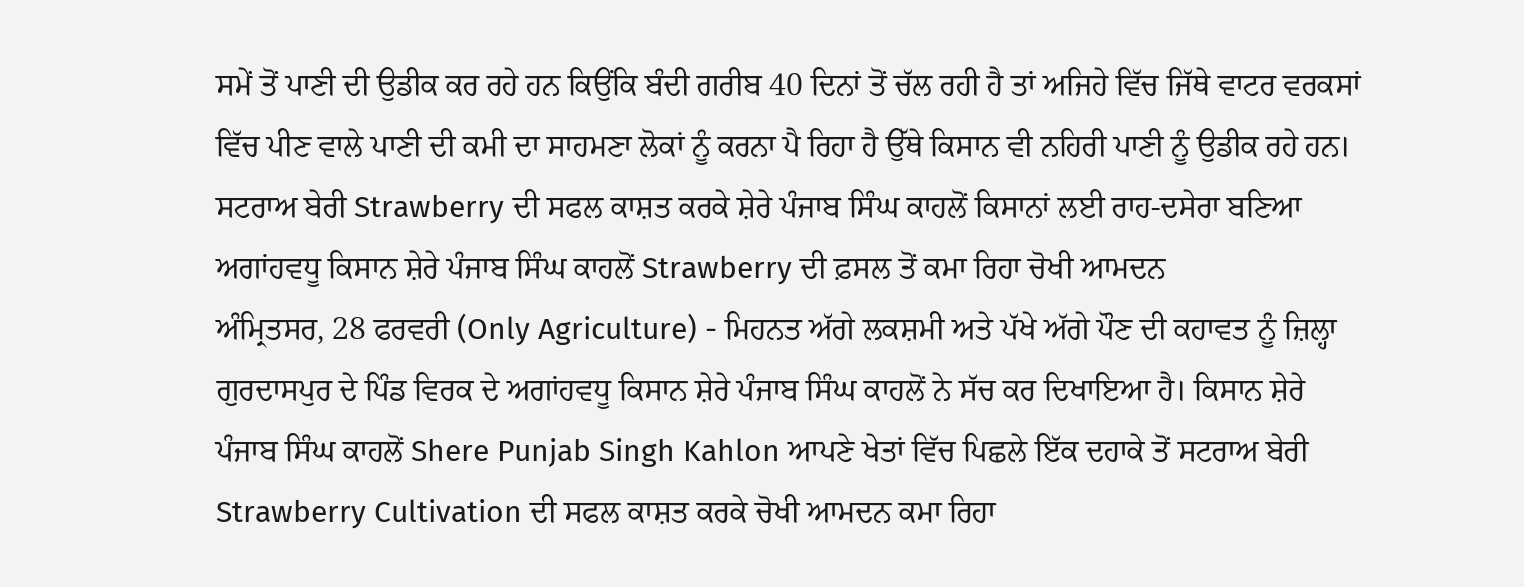ਸਮੇਂ ਤੋਂ ਪਾਣੀ ਦੀ ਉਡੀਕ ਕਰ ਰਹੇ ਹਨ ਕਿਉਂਕਿ ਬੰਦੀ ਗਰੀਬ 40 ਦਿਨਾਂ ਤੋਂ ਚੱਲ ਰਹੀ ਹੈ ਤਾਂ ਅਜਿਹੇ ਵਿੱਚ ਜਿੱਥੇ ਵਾਟਰ ਵਰਕਸਾਂ ਵਿੱਚ ਪੀਣ ਵਾਲੇ ਪਾਣੀ ਦੀ ਕਮੀ ਦਾ ਸਾਹਮਣਾ ਲੋਕਾਂ ਨੂੰ ਕਰਨਾ ਪੈ ਰਿਹਾ ਹੈ ਉੱਥੇ ਕਿਸਾਨ ਵੀ ਨਹਿਰੀ ਪਾਣੀ ਨੂੰ ਉਡੀਕ ਰਹੇ ਹਨ।
ਸਟਰਾਅ ਬੇਰੀ Strawberry ਦੀ ਸਫਲ ਕਾਸ਼ਤ ਕਰਕੇ ਸ਼ੇਰੇ ਪੰਜਾਬ ਸਿੰਘ ਕਾਹਲੋਂ ਕਿਸਾਨਾਂ ਲਈ ਰਾਹ-ਦਸੇਰਾ ਬਣਿਆ
ਅਗਾਂਹਵਧੂ ਕਿਸਾਨ ਸ਼ੇਰੇ ਪੰਜਾਬ ਸਿੰਘ ਕਾਹਲੋਂ Strawberry ਦੀ ਫ਼ਸਲ ਤੋਂ ਕਮਾ ਰਿਹਾ ਚੋਖੀ ਆਮਦਨ
ਅੰਮ੍ਰਿਤਸਰ, 28 ਫਰਵਰੀ (Only Agriculture) - ਮਿਹਨਤ ਅੱਗੇ ਲਕਸ਼ਮੀ ਅਤੇ ਪੱਖੇ ਅੱਗੇ ਪੌਣ ਦੀ ਕਹਾਵਤ ਨੂੰ ਜ਼ਿਲ੍ਹਾ ਗੁਰਦਾਸਪੁਰ ਦੇ ਪਿੰਡ ਵਿਰਕ ਦੇ ਅਗਾਂਹਵਧੂ ਕਿਸਾਨ ਸ਼ੇਰੇ ਪੰਜਾਬ ਸਿੰਘ ਕਾਹਲੋਂ ਨੇ ਸੱਚ ਕਰ ਦਿਖਾਇਆ ਹੈ। ਕਿਸਾਨ ਸ਼ੇਰੇ ਪੰਜਾਬ ਸਿੰਘ ਕਾਹਲੋਂ Shere Punjab Singh Kahlon ਆਪਣੇ ਖੇਤਾਂ ਵਿੱਚ ਪਿਛਲੇ ਇੱਕ ਦਹਾਕੇ ਤੋਂ ਸਟਰਾਅ ਬੇਰੀ Strawberry Cultivation ਦੀ ਸਫਲ ਕਾਸ਼ਤ ਕਰਕੇ ਚੋਖੀ ਆਮਦਨ ਕਮਾ ਰਿਹਾ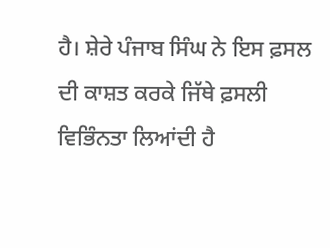ਹੈ। ਸ਼ੇਰੇ ਪੰਜਾਬ ਸਿੰਘ ਨੇ ਇਸ ਫ਼ਸਲ ਦੀ ਕਾਸ਼ਤ ਕਰਕੇ ਜਿੱਥੇ ਫ਼ਸਲੀ ਵਿਭਿੰਨਤਾ ਲਿਆਂਦੀ ਹੈ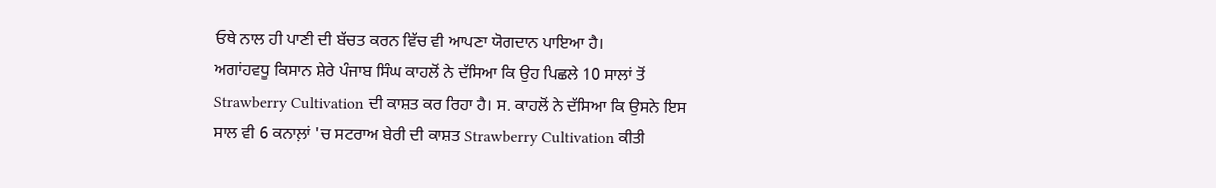ਓਥੇ ਨਾਲ ਹੀ ਪਾਣੀ ਦੀ ਬੱਚਤ ਕਰਨ ਵਿੱਚ ਵੀ ਆਪਣਾ ਯੋਗਦਾਨ ਪਾਇਆ ਹੈ।
ਅਗਾਂਹਵਧੂ ਕਿਸਾਨ ਸ਼ੇਰੇ ਪੰਜਾਬ ਸਿੰਘ ਕਾਹਲੋਂ ਨੇ ਦੱਸਿਆ ਕਿ ਉਹ ਪਿਛਲੇ 10 ਸਾਲਾਂ ਤੋਂ Strawberry Cultivation ਦੀ ਕਾਸ਼ਤ ਕਰ ਰਿਹਾ ਹੈ। ਸ. ਕਾਹਲੋਂ ਨੇ ਦੱਸਿਆ ਕਿ ਉਸਨੇ ਇਸ ਸਾਲ ਵੀ 6 ਕਨਾਲ਼ਾਂ 'ਚ ਸਟਰਾਅ ਬੇਰੀ ਦੀ ਕਾਸ਼ਤ Strawberry Cultivation ਕੀਤੀ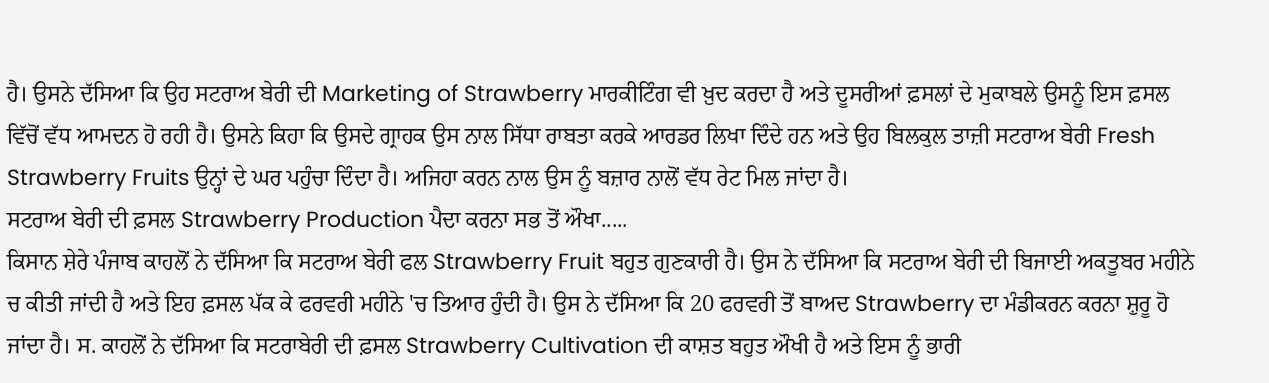ਹੈ। ਉਸਨੇ ਦੱਸਿਆ ਕਿ ਉਹ ਸਟਰਾਅ ਬੇਰੀ ਦੀ Marketing of Strawberry ਮਾਰਕੀਟਿੰਗ ਵੀ ਖ਼ੁਦ ਕਰਦਾ ਹੈ ਅਤੇ ਦੂਸਰੀਆਂ ਫ਼ਸਲਾਂ ਦੇ ਮੁਕਾਬਲੇ ਉਸਨੂੰ ਇਸ ਫ਼ਸਲ ਵਿੱਚੋਂ ਵੱਧ ਆਮਦਨ ਹੋ ਰਹੀ ਹੈ। ਉਸਨੇ ਕਿਹਾ ਕਿ ਉਸਦੇ ਗ੍ਰਾਹਕ ਉਸ ਨਾਲ ਸਿੱਧਾ ਰਾਬਤਾ ਕਰਕੇ ਆਰਡਰ ਲਿਖਾ ਦਿੰਦੇ ਹਨ ਅਤੇ ਉਹ ਬਿਲਕੁਲ ਤਾਜ਼ੀ ਸਟਰਾਅ ਬੇਰੀ Fresh Strawberry Fruits ਉਨ੍ਹਾਂ ਦੇ ਘਰ ਪਹੁੰਚਾ ਦਿੰਦਾ ਹੈ। ਅਜਿਹਾ ਕਰਨ ਨਾਲ ਉਸ ਨੂੰ ਬਜ਼ਾਰ ਨਾਲੋਂ ਵੱਧ ਰੇਟ ਮਿਲ ਜਾਂਦਾ ਹੈ।
ਸਟਰਾਅ ਬੇਰੀ ਦੀ ਫ਼ਸਲ Strawberry Production ਪੈਦਾ ਕਰਨਾ ਸਭ ਤੋਂ ਔਖਾ.....
ਕਿਸਾਨ ਸ਼ੇਰੇ ਪੰਜਾਬ ਕਾਹਲੋਂ ਨੇ ਦੱਸਿਆ ਕਿ ਸਟਰਾਅ ਬੇਰੀ ਫਲ Strawberry Fruit ਬਹੁਤ ਗੁਣਕਾਰੀ ਹੈ। ਉਸ ਨੇ ਦੱਸਿਆ ਕਿ ਸਟਰਾਅ ਬੇਰੀ ਦੀ ਬਿਜਾਈ ਅਕਤੂਬਰ ਮਹੀਨੇ ਚ ਕੀਤੀ ਜਾਂਦੀ ਹੈ ਅਤੇ ਇਹ ਫ਼ਸਲ ਪੱਕ ਕੇ ਫਰਵਰੀ ਮਹੀਨੇ 'ਚ ਤਿਆਰ ਹੁੰਦੀ ਹੈ। ਉਸ ਨੇ ਦੱਸਿਆ ਕਿ 20 ਫਰਵਰੀ ਤੋਂ ਬਾਅਦ Strawberry ਦਾ ਮੰਡੀਕਰਨ ਕਰਨਾ ਸ਼ੁਰੂ ਹੋ ਜਾਂਦਾ ਹੈ। ਸ. ਕਾਹਲੋਂ ਨੇ ਦੱਸਿਆ ਕਿ ਸਟਰਾਬੇਰੀ ਦੀ ਫ਼ਸਲ Strawberry Cultivation ਦੀ ਕਾਸ਼ਤ ਬਹੁਤ ਔਖੀ ਹੈ ਅਤੇ ਇਸ ਨੂੰ ਭਾਰੀ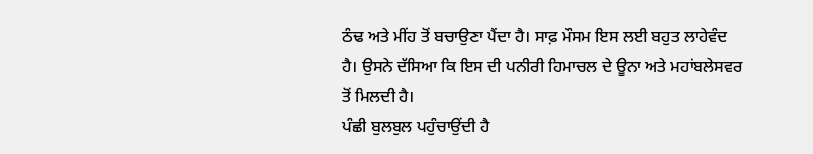ਠੰਢ ਅਤੇ ਮੀਂਹ ਤੋਂ ਬਚਾਉਣਾ ਪੈਂਦਾ ਹੈ। ਸਾਫ਼ ਮੌਸਮ ਇਸ ਲਈ ਬਹੁਤ ਲਾਹੇਵੰਦ ਹੈ। ਉਸਨੇ ਦੱਸਿਆ ਕਿ ਇਸ ਦੀ ਪਨੀਰੀ ਹਿਮਾਚਲ ਦੇ ਊਨਾ ਅਤੇ ਮਹਾਂਬਲੇਸਵਰ ਤੋਂ ਮਿਲਦੀ ਹੈ।
ਪੰਛੀ ਬੁਲਬੁਲ ਪਹੁੰਚਾਉਂਦੀ ਹੈ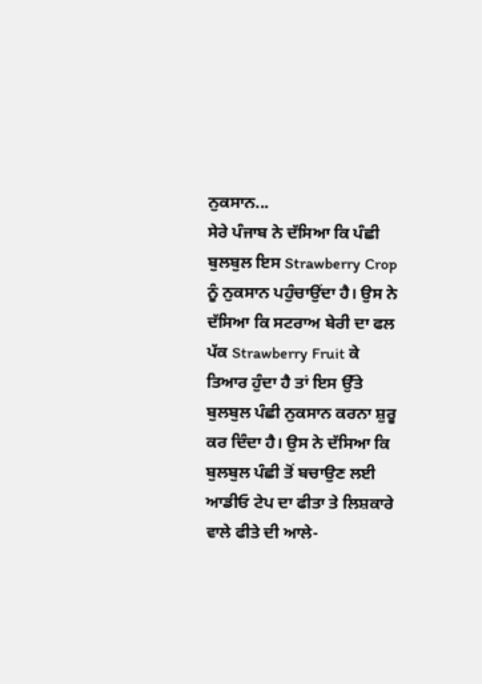ਨੁਕਸਾਨ...
ਸੇਰੇ ਪੰਜਾਬ ਨੇ ਦੱਸਿਆ ਕਿ ਪੰਛੀ ਬੁਲਬੁਲ ਇਸ Strawberry Crop ਨੂੰ ਨੁਕਸਾਨ ਪਹੁੰਚਾਉਂਦਾ ਹੈ। ਉਸ ਨੇ ਦੱਸਿਆ ਕਿ ਸਟਰਾਅ ਬੇਰੀ ਦਾ ਫਲ ਪੱਕ Strawberry Fruit ਕੇ ਤਿਆਰ ਹੁੰਦਾ ਹੈ ਤਾਂ ਇਸ ਉੱਤੇ ਬੁਲਬੁਲ ਪੰਛੀ ਨੁਕਸਾਨ ਕਰਨਾ ਸ਼ੁਰੂ ਕਰ ਦਿੰਦਾ ਹੈ। ਉਸ ਨੇ ਦੱਸਿਆ ਕਿ ਬੁਲਬੁਲ ਪੰਛੀ ਤੋਂ ਬਚਾਉਣ ਲਈ ਆਡੀਓ ਟੇਪ ਦਾ ਫੀਤਾ ਤੇ ਲਿਸ਼ਕਾਰੇ ਵਾਲੇ ਫੀਤੇ ਦੀ ਆਲੇ-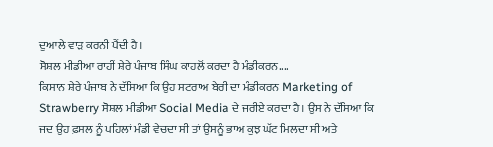ਦੁਆਲੇ ਵਾੜ ਕਰਨੀ ਪੈਂਦੀ ਹੈ।
ਸੋਸ਼ਲ ਮੀਡੀਆ ਰਾਹੀਂ ਸ਼ੇਰੇ ਪੰਜਾਬ ਸਿੰਘ ਕਾਹਲੋਂ ਕਰਦਾ ਹੈ ਮੰਡੀਕਰਨ....
ਕਿਸਾਨ ਸ਼ੇਰੇ ਪੰਜਾਬ ਨੇ ਦੱਸਿਆ ਕਿ ਉਹ ਸਟਰਾਅ ਬੇਰੀ ਦਾ ਮੰਡੀਕਰਨ Marketing of Strawberry ਸੋਸ਼ਲ ਮੀਡੀਆ Social Media ਦੇ ਜਰੀਏ ਕਰਦਾ ਹੈ। ਉਸ ਨੇ ਦੱਸਿਆ ਕਿ ਜਦ ਉਹ ਫ਼ਸਲ ਨੂੰ ਪਹਿਲਾਂ ਮੰਡੀ ਵੇਚਦਾ ਸੀ ਤਾਂ ਉਸਨੂੰ ਭਾਅ ਕੁਝ ਘੱਟ ਮਿਲਦਾ ਸੀ ਅਤੇ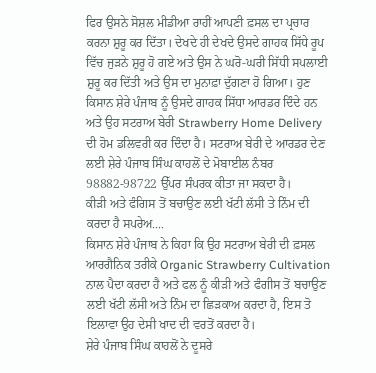ਫਿਰ ਉਸਨੇ ਸੋਸ਼ਲ ਮੀਡੀਆ ਰਾਹੀਂ ਆਪਣੀ ਫ਼ਸਲ ਦਾ ਪ੍ਰਚਾਰ ਕਰਨਾ ਸ਼ੁਰੂ ਕਰ ਦਿੱਤਾ। ਦੇਖਦੇ ਹੀ ਦੇਖਦੇ ਉਸਦੇ ਗਾਹਕ ਸਿੱਧੇ ਰੂਪ ਵਿੱਚ ਜੁੜਨੇ ਸ਼ੁਰੂ ਹੋ ਗਏ ਅਤੇ ਉਸ ਨੇ ਘਰੋ-ਘਰੀ ਸਿੱਧੀ ਸਪਲਾਈ ਸ਼ੁਰੂ ਕਰ ਦਿੱਤੀ ਅਤੇ ਉਸ ਦਾ ਮੁਨਾਫ਼ਾ ਦੁੱਗਣਾ ਹੋ ਗਿਆ। ਹੁਣ ਕਿਸਾਨ ਸ਼ੇਰੇ ਪੰਜਾਬ ਨੂੰ ਉਸਦੇ ਗਾਹਕ ਸਿੱਧਾ ਆਰਡਰ ਦਿੰਦੇ ਹਨ ਅਤੇ ਉਹ ਸਟਰਾਅ ਬੇਰੀ Strawberry Home Delivery ਦੀ ਹੋਮ ਡਲਿਵਰੀ ਕਰ ਦਿੰਦਾ ਹੈ। ਸਟਰਾਅ ਬੇਰੀ ਦੇ ਆਰਡਰ ਦੇਣ ਲਈ ਸ਼ੇਰੇ ਪੰਜਾਬ ਸਿੰਘ ਕਾਹਲੋਂ ਦੇ ਮੋਬਾਈਲ ਨੰਬਰ 98882-98722 ਉੱਪਰ ਸੰਪਰਕ ਕੀਤਾ ਜਾ ਸਕਦਾ ਹੈ।
ਕੀੜੀ ਅਤੇ ਫੰਗਿਸ ਤੋਂ ਬਚਾਉਣ ਲਈ ਖੱਟੀ ਲੱਸੀ ਤੇ ਨਿੰਮ ਦੀ ਕਰਦਾ ਹੈ ਸਪਰੇਅ....
ਕਿਸਾਨ ਸ਼ੇਰੇ ਪੰਜਾਬ ਨੇ ਕਿਹਾ ਕਿ ਉਹ ਸਟਰਾਅ ਬੇਰੀ ਦੀ ਫ਼ਸਲ ਆਰਗੈਨਿਕ ਤਰੀਕੇ Organic Strawberry Cultivation ਨਾਲ ਪੈਦਾ ਕਰਦਾ ਹੈ ਅਤੇ ਫਲ ਨੂੰ ਕੀੜੀ ਅਤੇ ਫੰਗੀਸ ਤੋਂ ਬਚਾਉਣ ਲਈ ਖੱਟੀ ਲੱਸੀ ਅਤੇ ਨਿੰਮ ਦਾ ਛਿੜਕਾਅ ਕਰਦਾ ਹੈ, ਇਸ ਤੋ ਇਲਾਵਾ ਉਹ ਦੇਸੀ ਖਾਦ ਦੀ ਵਰਤੋਂ ਕਰਦਾ ਹੈ।
ਸ਼ੇਰੇ ਪੰਜਾਬ ਸਿੰਘ ਕਾਹਲੋਂ ਨੇ ਦੂਸਰੇ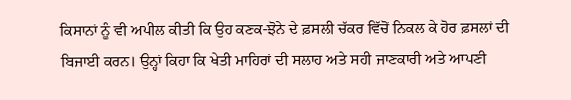ਕਿਸਾਨਾਂ ਨੂੰ ਵੀ ਅਪੀਲ ਕੀਤੀ ਕਿ ਉਹ ਕਣਕ-ਝੋਨੇ ਦੇ ਫ਼ਸਲੀ ਚੱਕਰ ਵਿੱਚੋਂ ਨਿਕਲ ਕੇ ਹੋਰ ਫ਼ਸਲਾਂ ਦੀ ਬਿਜਾਈ ਕਰਨ। ਉਨ੍ਹਾਂ ਕਿਹਾ ਕਿ ਖੇਤੀ ਮਾਹਿਰਾਂ ਦੀ ਸਲਾਹ ਅਤੇ ਸਹੀ ਜਾਣਕਾਰੀ ਅਤੇ ਆਪਣੀ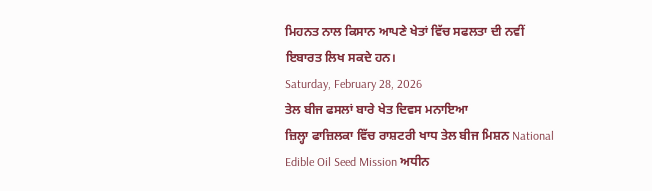ਮਿਹਨਤ ਨਾਲ ਕਿਸਾਨ ਆਪਣੇ ਖੇਤਾਂ ਵਿੱਚ ਸਫਲਤਾ ਦੀ ਨਵੀਂ ਇਬਾਰਤ ਲਿਖ ਸਕਦੇ ਹਨ।
Saturday, February 28, 2026
ਤੇਲ ਬੀਜ ਫਸਲਾਂ ਬਾਰੇ ਖੇਤ ਦਿਵਸ ਮਨਾਇਆ
ਜ਼ਿਲ੍ਹਾ ਫਾਜ਼ਿਲਕਾ ਵਿੱਚ ਰਾਸ਼ਟਰੀ ਖਾਧ ਤੇਲ ਬੀਜ ਮਿਸ਼ਨ National Edible Oil Seed Mission ਅਧੀਨ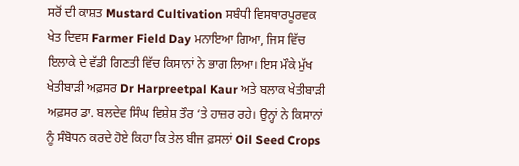ਸਰੋਂ ਦੀ ਕਾਸ਼ਤ Mustard Cultivation ਸਬੰਧੀ ਵਿਸਥਾਰਪੂਰਵਕ ਖੇਤ ਦਿਵਸ Farmer Field Day ਮਨਾਇਆ ਗਿਆ, ਜਿਸ ਵਿੱਚ ਇਲਾਕੇ ਦੇ ਵੱਡੀ ਗਿਣਤੀ ਵਿੱਚ ਕਿਸਾਨਾਂ ਨੇ ਭਾਗ ਲਿਆ। ਇਸ ਮੌਕੇ ਮੁੱਖ ਖੇਤੀਬਾੜੀ ਅਫ਼ਸਰ Dr Harpreetpal Kaur ਅਤੇ ਬਲਾਕ ਖੇਤੀਬਾੜੀ ਅਫ਼ਸਰ ਡਾ. ਬਲਦੇਵ ਸਿੰਘ ਵਿਸ਼ੇਸ਼ ਤੌਰ ‘ਤੇ ਹਾਜ਼ਰ ਰਹੇ। ਉਨ੍ਹਾਂ ਨੇ ਕਿਸਾਨਾਂ ਨੂੰ ਸੰਬੋਧਨ ਕਰਦੇ ਹੋਏ ਕਿਹਾ ਕਿ ਤੇਲ ਬੀਜ ਫ਼ਸਲਾਂ Oil Seed Crops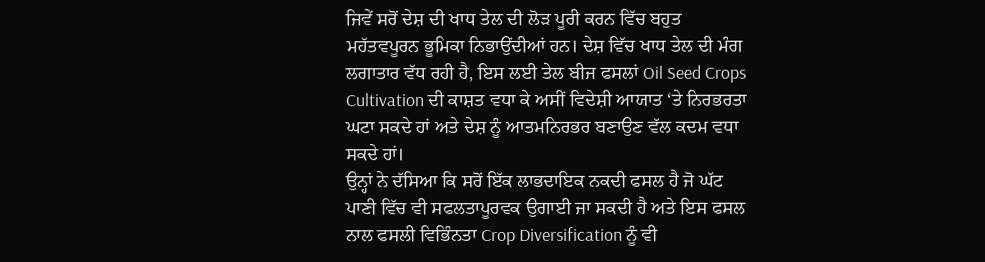ਜਿਵੇਂ ਸਰੋਂ ਦੇਸ਼ ਦੀ ਖਾਧ ਤੇਲ ਦੀ ਲੋੜ ਪੂਰੀ ਕਰਨ ਵਿੱਚ ਬਹੁਤ ਮਹੱਤਵਪੂਰਨ ਭੂਮਿਕਾ ਨਿਭਾਉਂਦੀਆਂ ਹਨ। ਦੇਸ਼ ਵਿੱਚ ਖਾਧ ਤੇਲ ਦੀ ਮੰਗ ਲਗਾਤਾਰ ਵੱਧ ਰਹੀ ਹੈ, ਇਸ ਲਈ ਤੇਲ ਬੀਜ ਫਸਲਾਂ Oil Seed Crops Cultivation ਦੀ ਕਾਸ਼ਤ ਵਧਾ ਕੇ ਅਸੀਂ ਵਿਦੇਸ਼ੀ ਆਯਾਤ ‘ਤੇ ਨਿਰਭਰਤਾ ਘਟਾ ਸਕਦੇ ਹਾਂ ਅਤੇ ਦੇਸ਼ ਨੂੰ ਆਤਮਨਿਰਭਰ ਬਣਾਉਣ ਵੱਲ ਕਦਮ ਵਧਾ ਸਕਦੇ ਹਾਂ।
ਉਨ੍ਹਾਂ ਨੇ ਦੱਸਿਆ ਕਿ ਸਰੋਂ ਇੱਕ ਲਾਭਦਾਇਕ ਨਕਦੀ ਫਸਲ ਹੈ ਜੋ ਘੱਟ ਪਾਣੀ ਵਿੱਚ ਵੀ ਸਫਲਤਾਪੂਰਵਕ ਉਗਾਈ ਜਾ ਸਕਦੀ ਹੈ ਅਤੇ ਇਸ ਫਸਲ ਨਾਲ ਫਸਲੀ ਵਿਭਿੰਨਤਾ Crop Diversification ਨੂੰ ਵੀ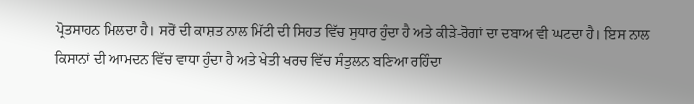ਪ੍ਰੋਤਸਾਹਨ ਮਿਲਦਾ ਹੈ। ਸਰੋਂ ਦੀ ਕਾਸ਼ਤ ਨਾਲ ਮਿੱਟੀ ਦੀ ਸਿਹਤ ਵਿੱਚ ਸੁਧਾਰ ਹੁੰਦਾ ਹੈ ਅਤੇ ਕੀੜੇ-ਰੋਗਾਂ ਦਾ ਦਬਾਅ ਵੀ ਘਟਦਾ ਹੈ। ਇਸ ਨਾਲ ਕਿਸਾਨਾਂ ਦੀ ਆਮਦਨ ਵਿੱਚ ਵਾਧਾ ਹੁੰਦਾ ਹੈ ਅਤੇ ਖੇਤੀ ਖਰਚ ਵਿੱਚ ਸੰਤੁਲਨ ਬਣਿਆ ਰਹਿੰਦਾ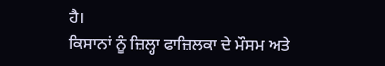ਹੈ।
ਕਿਸਾਨਾਂ ਨੂੰ ਜ਼ਿਲ੍ਹਾ ਫਾਜ਼ਿਲਕਾ ਦੇ ਮੌਸਮ ਅਤੇ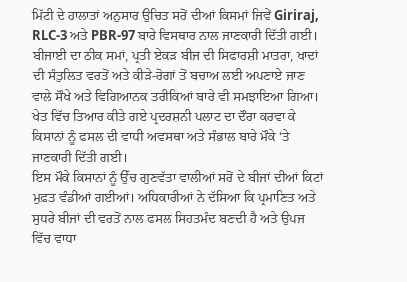ਮਿੱਟੀ ਦੇ ਹਾਲਾਤਾਂ ਅਨੁਸਾਰ ਉਚਿਤ ਸਰੋਂ ਦੀਆਂ ਕਿਸਮਾਂ ਜਿਵੇਂ Giriraj, RLC-3 ਅਤੇ PBR-97 ਬਾਰੇ ਵਿਸਥਾਰ ਨਾਲ ਜਾਣਕਾਰੀ ਦਿੱਤੀ ਗਈ। ਬੀਜਾਈ ਦਾ ਠੀਕ ਸਮਾਂ, ਪ੍ਰਤੀ ਏਕੜ ਬੀਜ ਦੀ ਸਿਫਾਰਸ਼ੀ ਮਾਤਰਾ, ਖਾਦਾਂ ਦੀ ਸੰਤੁਲਿਤ ਵਰਤੋਂ ਅਤੇ ਕੀੜੇ-ਰੋਗਾਂ ਤੋਂ ਬਚਾਅ ਲਈ ਅਪਣਾਏ ਜਾਣ ਵਾਲੇ ਸੌਖੇ ਅਤੇ ਵਿਗਿਆਨਕ ਤਰੀਕਿਆਂ ਬਾਰੇ ਵੀ ਸਮਝਾਇਆ ਗਿਆ। ਖੇਤ ਵਿੱਚ ਤਿਆਰ ਕੀਤੇ ਗਏ ਪ੍ਰਦਰਸ਼ਨੀ ਪਲਾਟ ਦਾ ਦੌਰਾ ਕਰਵਾ ਕੇ ਕਿਸਾਨਾਂ ਨੂੰ ਫਸਲ ਦੀ ਵਾਧੀ ਅਵਸਥਾ ਅਤੇ ਸੰਭਾਲ ਬਾਰੇ ਮੌਕੇ ‘ਤੇ ਜਾਣਕਾਰੀ ਦਿੱਤੀ ਗਈ।
ਇਸ ਮੌਕੇ ਕਿਸਾਨਾਂ ਨੂੰ ਉੱਚ ਗੁਣਵੱਤਾ ਵਾਲੀਆਂ ਸਰੋਂ ਦੇ ਬੀਜਾਂ ਦੀਆਂ ਕਿਟਾਂ ਮੁਫ਼ਤ ਵੰਡੀਆਂ ਗਈਆਂ। ਅਧਿਕਾਰੀਆਂ ਨੇ ਦੱਸਿਆ ਕਿ ਪ੍ਰਮਾਣਿਤ ਅਤੇ ਸੁਧਰੇ ਬੀਜਾਂ ਦੀ ਵਰਤੋਂ ਨਾਲ ਫਸਲ ਸਿਹਤਮੰਦ ਬਣਦੀ ਹੈ ਅਤੇ ਉਪਜ ਵਿੱਚ ਵਾਧਾ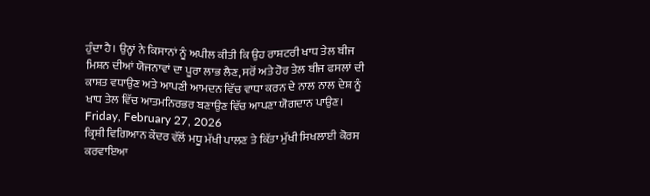ਹੁੰਦਾ ਹੈ। ਉਨ੍ਹਾਂ ਨੇ ਕਿਸਾਨਾਂ ਨੂੰ ਅਪੀਲ ਕੀਤੀ ਕਿ ਉਹ ਰਾਸ਼ਟਰੀ ਖਾਧ ਤੇਲ ਬੀਜ ਮਿਸ਼ਨ ਦੀਆਂ ਯੋਜਨਾਵਾਂ ਦਾ ਪੂਰਾ ਲਾਭ ਲੈਣ, ਸਰੋਂ ਅਤੇ ਹੋਰ ਤੇਲ ਬੀਜ ਫਸਲਾਂ ਦੀ ਕਾਸ਼ਤ ਵਧਾਉਣ ਅਤੇ ਆਪਣੀ ਆਮਦਨ ਵਿੱਚ ਵਾਧਾ ਕਰਨ ਦੇ ਨਾਲ ਨਾਲ ਦੇਸ਼ ਨੂੰ ਖਾਧ ਤੇਲ ਵਿੱਚ ਆਤਮਨਿਰਭਰ ਬਣਾਉਣ ਵਿੱਚ ਆਪਣਾ ਯੋਗਦਾਨ ਪਾਉਣ।
Friday, February 27, 2026
ਕ੍ਰਿਸ਼ੀ ਵਿਗਿਆਨ ਕੇਂਦਰ ਵੱਲੋਂ ਮਧੂ ਮੱਖੀ ਪਾਲਣ ਤੇ ਕਿੱਤਾ ਮੁੱਖੀ ਸਿਖਲਾਈ ਕੋਰਸ ਕਰਵਾਇਆ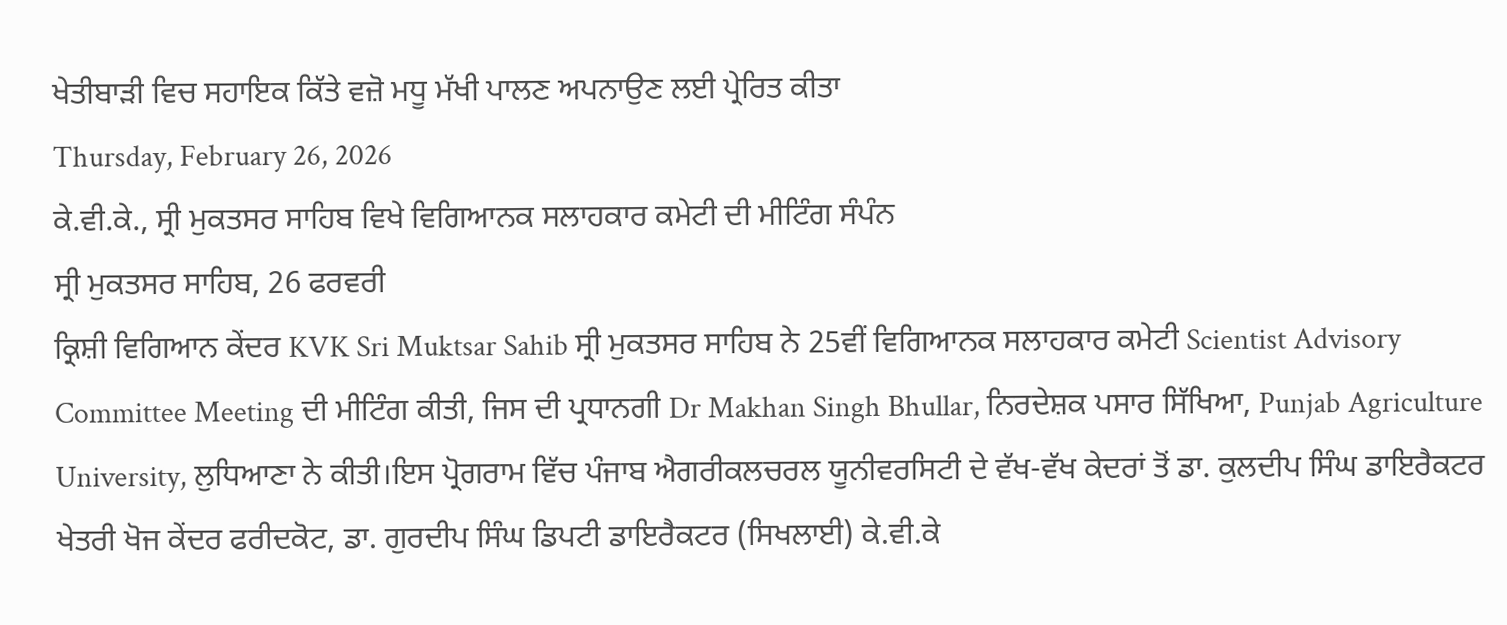ਖੇਤੀਬਾੜੀ ਵਿਚ ਸਹਾਇਕ ਕਿੱਤੇ ਵਜ਼ੋ ਮਧੂ ਮੱਖੀ ਪਾਲਣ ਅਪਨਾਉਣ ਲਈ ਪ੍ਰੇਰਿਤ ਕੀਤਾ
Thursday, February 26, 2026
ਕੇ.ਵੀ.ਕੇ., ਸ੍ਰੀ ਮੁਕਤਸਰ ਸਾਹਿਬ ਵਿਖੇ ਵਿਗਿਆਨਕ ਸਲਾਹਕਾਰ ਕਮੇਟੀ ਦੀ ਮੀਟਿੰਗ ਸੰਪੰਨ
ਸ੍ਰੀ ਮੁਕਤਸਰ ਸਾਹਿਬ, 26 ਫਰਵਰੀ
ਕ੍ਰਿਸ਼ੀ ਵਿਗਿਆਨ ਕੇਂਦਰ KVK Sri Muktsar Sahib ਸ੍ਰੀ ਮੁਕਤਸਰ ਸਾਹਿਬ ਨੇ 25ਵੀਂ ਵਿਗਿਆਨਕ ਸਲਾਹਕਾਰ ਕਮੇਟੀ Scientist Advisory Committee Meeting ਦੀ ਮੀਟਿੰਗ ਕੀਤੀ, ਜਿਸ ਦੀ ਪ੍ਰਧਾਨਗੀ Dr Makhan Singh Bhullar, ਨਿਰਦੇਸ਼ਕ ਪਸਾਰ ਸਿੱਖਿਆ, Punjab Agriculture University, ਲੁਧਿਆਣਾ ਨੇ ਕੀਤੀ।ਇਸ ਪ੍ਰੋਗਰਾਮ ਵਿੱਚ ਪੰਜਾਬ ਐਗਰੀਕਲਚਰਲ ਯੂਨੀਵਰਸਿਟੀ ਦੇ ਵੱਖ-ਵੱਖ ਕੇਦਰਾਂ ਤੋਂ ਡਾ. ਕੁਲਦੀਪ ਸਿੰਘ ਡਾਇਰੈਕਟਰ ਖੇਤਰੀ ਖੋਜ ਕੇਂਦਰ ਫਰੀਦਕੋਟ, ਡਾ. ਗੁਰਦੀਪ ਸਿੰਘ ਡਿਪਟੀ ਡਾਇਰੈਕਟਰ (ਸਿਖਲਾਈ) ਕੇ.ਵੀ.ਕੇ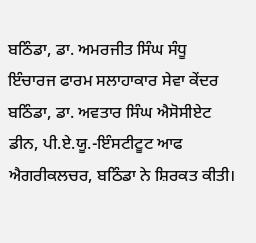ਬਠਿੰਡਾ, ਡਾ. ਅਮਰਜੀਤ ਸਿੰਘ ਸੰਧੂ ਇੰਚਾਰਜ ਫਾਰਮ ਸਲਾਹਾਕਾਰ ਸੇਵਾ ਕੇਂਦਰ ਬਠਿੰਡਾ, ਡਾ. ਅਵਤਾਰ ਸਿੰਘ ਐਸੋਸੀਏਟ ਡੀਨ, ਪੀ.ਏ.ਯੂ.-ਇੰਸਟੀਟੂਟ ਆਫ ਐਗਰੀਕਲਚਰ, ਬਠਿੰਡਾ ਨੇ ਸ਼ਿਰਕਤ ਕੀਤੀ।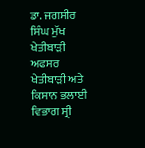ਡਾ. ਜਗਸੀਰ ਸਿੰਘ ਮੁੱਖ ਖੇਤੀਬਾੜੀ ਅਫਸਰ ਖੇਤੀਬਾੜੀ ਅਤੇ ਕਿਸਾਨ ਭਲਾਈ ਵਿਭਾਗ ਸ੍ਰੀ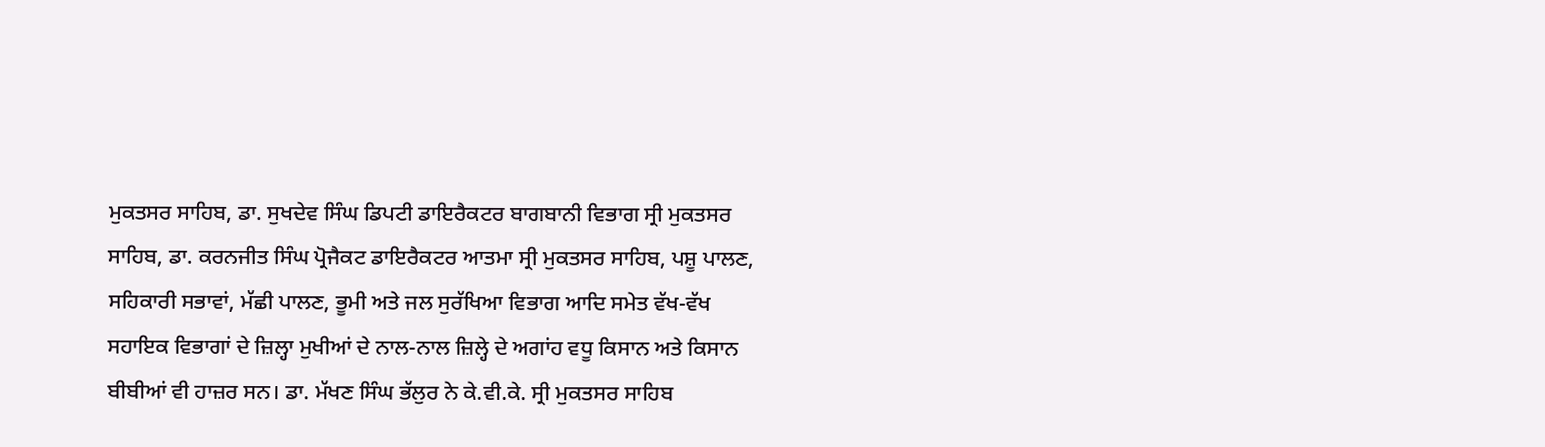ਮੁਕਤਸਰ ਸਾਹਿਬ, ਡਾ. ਸੁਖਦੇਵ ਸਿੰਘ ਡਿਪਟੀ ਡਾਇਰੈਕਟਰ ਬਾਗਬਾਨੀ ਵਿਭਾਗ ਸ੍ਰੀ ਮੁਕਤਸਰ ਸਾਹਿਬ, ਡਾ. ਕਰਨਜੀਤ ਸਿੰਘ ਪ੍ਰੋਜੈਕਟ ਡਾਇਰੈਕਟਰ ਆਤਮਾ ਸ੍ਰੀ ਮੁਕਤਸਰ ਸਾਹਿਬ, ਪਸ਼ੂ ਪਾਲਣ, ਸਹਿਕਾਰੀ ਸਭਾਵਾਂ, ਮੱਛੀ ਪਾਲਣ, ਭੂਮੀ ਅਤੇ ਜਲ ਸੁਰੱਖਿਆ ਵਿਭਾਗ ਆਦਿ ਸਮੇਤ ਵੱਖ-ਵੱਖ ਸਹਾਇਕ ਵਿਭਾਗਾਂ ਦੇ ਜ਼ਿਲ੍ਹਾ ਮੁਖੀਆਂ ਦੇ ਨਾਲ-ਨਾਲ ਜ਼ਿਲ੍ਹੇ ਦੇ ਅਗਾਂਹ ਵਧੂ ਕਿਸਾਨ ਅਤੇ ਕਿਸਾਨ ਬੀਬੀਆਂ ਵੀ ਹਾਜ਼ਰ ਸਨ। ਡਾ. ਮੱਖਣ ਸਿੰਘ ਭੱਲੁਰ ਨੇ ਕੇ.ਵੀ.ਕੇ. ਸ੍ਰੀ ਮੁਕਤਸਰ ਸਾਹਿਬ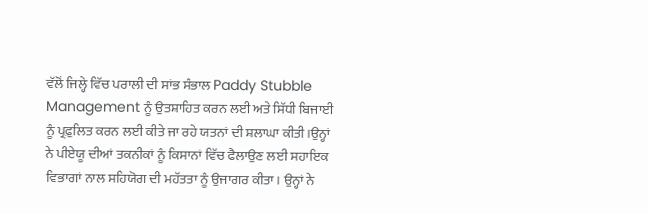ਵੱਲੋਂ ਜਿਲ੍ਹੇ ਵਿੱਚ ਪਰਾਲੀ ਦੀ ਸਾਂਭ ਸੰਭਾਲ Paddy Stubble Management ਨੂੰ ਉਤਸ਼ਾਹਿਤ ਕਰਨ ਲਈ ਅਤੇ ਸਿੱਧੀ ਬਿਜਾਈ ਨੂੰ ਪ੍ਰਫ਼ੁਲਿਤ ਕਰਨ ਲਈ ਕੀਤੇ ਜਾ ਰਹੇ ਯਤਨਾਂ ਦੀ ਸ਼ਲਾਘਾ ਕੀਤੀ।ਉਨ੍ਹਾਂ ਨੇ ਪੀਏਯੂ ਦੀਆਂ ਤਕਨੀਕਾਂ ਨੂੰ ਕਿਸਾਨਾਂ ਵਿੱਚ ਫੈਲਾਉਣ ਲਈ ਸਹਾਇਕ ਵਿਭਾਗਾਂ ਨਾਲ ਸਹਿਯੋਗ ਦੀ ਮਹੱਤਤਾ ਨੂੰ ਉਜਾਗਰ ਕੀਤਾ। ਉਨ੍ਹਾਂ ਨੇ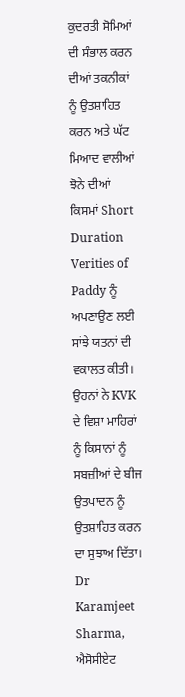ਕੁਦਰਤੀ ਸੋਮਿਆਂ ਦੀ ਸੰਭਾਲ ਕਰਨ ਦੀਆਂ ਤਕਨੀਕਾਂ ਨੂੰ ਉਤਸ਼ਾਹਿਤ ਕਰਨ ਅਤੇ ਘੱਟ ਮਿਆਦ ਵਾਲੀਆਂ ਝੋਨੇ ਦੀਆਂ ਕਿਸਮਾਂ Short Duration Verities of Paddy ਨੂੰ ਅਪਣਾਉਣ ਲਈ ਸਾਂਝੇ ਯਤਨਾਂ ਦੀ ਵਕਾਲਤ ਕੀਤੀ। ਉਹਨਾਂ ਨੇ KVK ਦੇ ਵਿਸ਼ਾ ਮਾਹਿਰਾਂ ਨੂੰ ਕਿਸਾਨਾਂ ਨੂੰ ਸਬਜ਼ੀਆਂ ਦੇ ਬੀਜ ਉਤਪਾਦਨ ਨੂੰ ਉਤਸ਼ਾਹਿਤ ਕਰਨ ਦਾ ਸੁਝਾਅ ਦਿੱਤਾ।
Dr Karamjeet Sharma, ਐਸੋਸੀਏਟ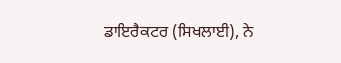ਡਾਇਰੈਕਟਰ (ਸਿਖਲਾਈ), ਨੇ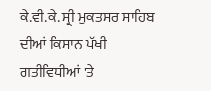ਕੇ.ਵੀ.ਕੇ. ਸ੍ਰੀ ਮੁਕਤਸਰ ਸਾਹਿਬ ਦੀਆਂ ਕਿਸਾਨ ਪੱਖੀ ਗਤੀਵਿਧੀਆਂ 'ਤੇ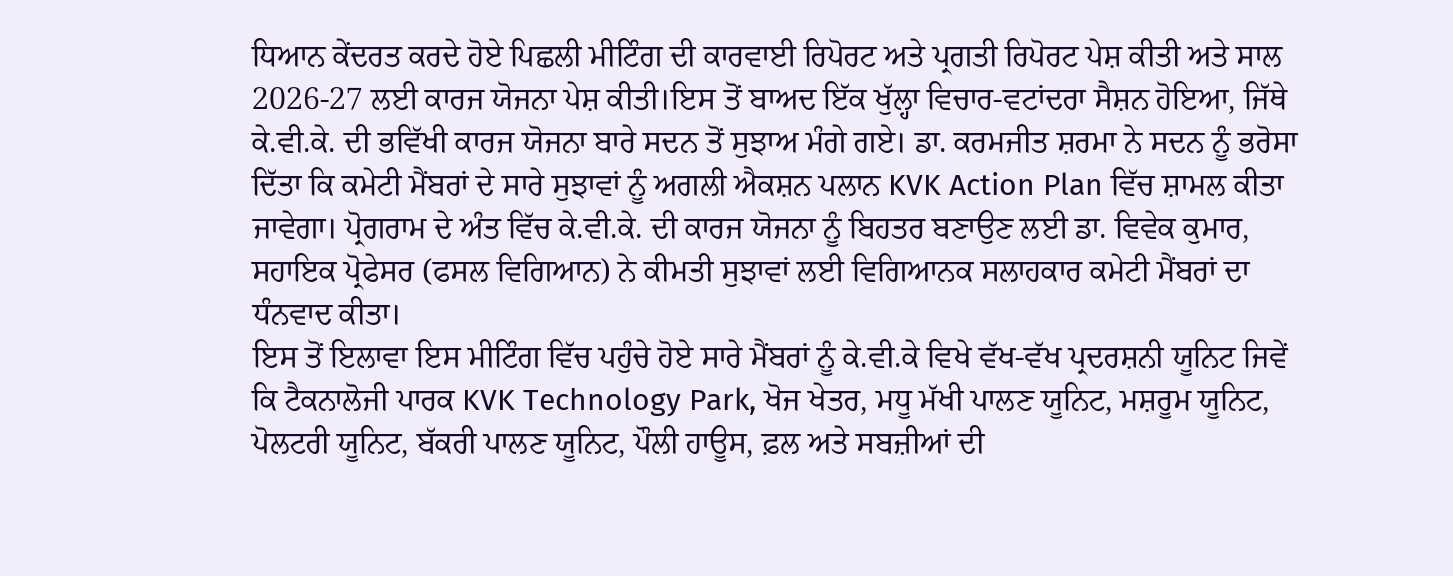ਧਿਆਨ ਕੇਂਦਰਤ ਕਰਦੇ ਹੋਏ ਪਿਛਲੀ ਮੀਟਿੰਗ ਦੀ ਕਾਰਵਾਈ ਰਿਪੋਰਟ ਅਤੇ ਪ੍ਰਗਤੀ ਰਿਪੋਰਟ ਪੇਸ਼ ਕੀਤੀ ਅਤੇ ਸਾਲ 2026-27 ਲਈ ਕਾਰਜ ਯੋਜਨਾ ਪੇਸ਼ ਕੀਤੀ।ਇਸ ਤੋਂ ਬਾਅਦ ਇੱਕ ਖੁੱਲ੍ਹਾ ਵਿਚਾਰ-ਵਟਾਂਦਰਾ ਸੈਸ਼ਨ ਹੋਇਆ, ਜਿੱਥੇ ਕੇ.ਵੀ.ਕੇ. ਦੀ ਭਵਿੱਖੀ ਕਾਰਜ ਯੋਜਨਾ ਬਾਰੇ ਸਦਨ ਤੋਂ ਸੁਝਾਅ ਮੰਗੇ ਗਏ। ਡਾ. ਕਰਮਜੀਤ ਸ਼ਰਮਾ ਨੇ ਸਦਨ ਨੂੰ ਭਰੋਸਾ ਦਿੱਤਾ ਕਿ ਕਮੇਟੀ ਮੈਂਬਰਾਂ ਦੇ ਸਾਰੇ ਸੁਝਾਵਾਂ ਨੂੰ ਅਗਲੀ ਐਕਸ਼ਨ ਪਲਾਨ KVK Action Plan ਵਿੱਚ ਸ਼ਾਮਲ ਕੀਤਾ ਜਾਵੇਗਾ। ਪ੍ਰੋਗਰਾਮ ਦੇ ਅੰਤ ਵਿੱਚ ਕੇ.ਵੀ.ਕੇ. ਦੀ ਕਾਰਜ ਯੋਜਨਾ ਨੂੰ ਬਿਹਤਰ ਬਣਾਉਣ ਲਈ ਡਾ. ਵਿਵੇਕ ਕੁਮਾਰ, ਸਹਾਇਕ ਪ੍ਰੋਫੇਸਰ (ਫਸਲ ਵਿਗਿਆਨ) ਨੇ ਕੀਮਤੀ ਸੁਝਾਵਾਂ ਲਈ ਵਿਗਿਆਨਕ ਸਲਾਹਕਾਰ ਕਮੇਟੀ ਮੈਂਬਰਾਂ ਦਾ ਧੰਨਵਾਦ ਕੀਤਾ।
ਇਸ ਤੋਂ ਇਲਾਵਾ ਇਸ ਮੀਟਿੰਗ ਵਿੱਚ ਪਹੁੰਚੇ ਹੋਏ ਸਾਰੇ ਮੈਂਬਰਾਂ ਨੂੰ ਕੇ.ਵੀ.ਕੇ ਵਿਖੇ ਵੱਖ-ਵੱਖ ਪ੍ਰਦਰਸ਼ਨੀ ਯੂਨਿਟ ਜਿਵੇਂ ਕਿ ਟੈਕਨਾਲੋਜੀ ਪਾਰਕ KVK Technology Park, ਖੋਜ ਖੇਤਰ, ਮਧੂ ਮੱਖੀ ਪਾਲਣ ਯੂਨਿਟ, ਮਸ਼ਰੂਮ ਯੂਨਿਟ, ਪੋਲਟਰੀ ਯੂਨਿਟ, ਬੱਕਰੀ ਪਾਲਣ ਯੂਨਿਟ, ਪੌਲੀ ਹਾਊਸ, ਫ਼ਲ ਅਤੇ ਸਬਜ਼ੀਆਂ ਦੀ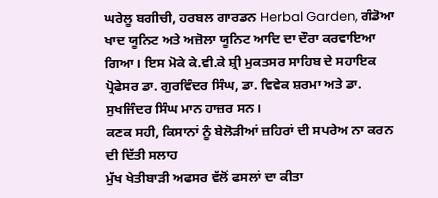ਘਰੇਲੂ ਬਗੀਚੀ, ਹਰਬਲ ਗਾਰਡਨ Herbal Garden, ਗੰਡੋਆ ਖਾਦ ਯੂਨਿਟ ਅਤੇ ਅਜ਼ੋਲਾ ਯੂਨਿਟ ਆਦਿ ਦਾ ਦੌਰਾ ਕਰਵਾਇਆ ਗਿਆ। ਇਸ ਮੋਕੇ ਕੇ.ਵੀ.ਕੇ ਸ਼੍ਰੀ ਮੁਕਤਸਰ ਸਾਹਿਬ ਦੇ ਸਹਾਇਕ ਪ੍ਰੋਫੇਸਰ ਡਾ. ਗੁਰਵਿੰਦਰ ਸਿੰਘ, ਡਾ. ਵਿਵੇਕ ਸ਼ਰਮਾ ਅਤੇ ਡਾ. ਸੁਖਜਿੰਦਰ ਸਿੰਘ ਮਾਨ ਹਾਜ਼ਰ ਸਨ।
ਕਣਕ ਸਹੀ, ਕਿਸਾਨਾਂ ਨੂੰ ਬੇਲੋੜੀਆਂ ਜ਼ਹਿਰਾਂ ਦੀ ਸਪਰੇਅ ਨਾ ਕਰਨ ਦੀ ਦਿੱਤੀ ਸਲਾਹ
ਮੁੱਖ ਖੇਤੀਬਾੜੀ ਅਫਸਰ ਵੱਲੋਂ ਫਸਲਾਂ ਦਾ ਕੀਤਾ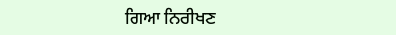ਗਿਆ ਨਿਰੀਖਣ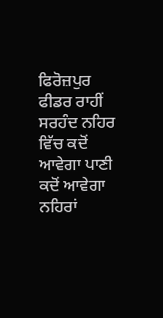ਫਿਰੋਜ਼ਪੁਰ ਫੀਡਰ ਰਾਹੀਂ ਸਰਹੰਦ ਨਹਿਰ ਵਿੱਚ ਕਦੋਂ ਆਵੇਗਾ ਪਾਣੀ
ਕਦੋਂ ਆਵੇਗਾ ਨਹਿਰਾਂ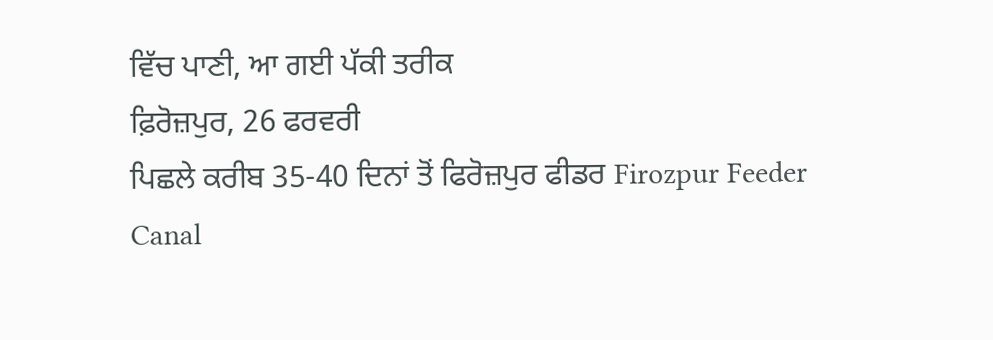ਵਿੱਚ ਪਾਣੀ, ਆ ਗਈ ਪੱਕੀ ਤਰੀਕ
ਫ਼ਿਰੋਜ਼ਪੁਰ, 26 ਫਰਵਰੀ
ਪਿਛਲੇ ਕਰੀਬ 35-40 ਦਿਨਾਂ ਤੋਂ ਫਿਰੋਜ਼ਪੁਰ ਫੀਡਰ Firozpur Feeder Canal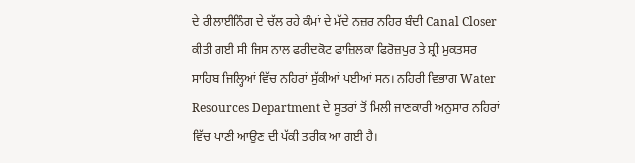ਦੇ ਰੀਲਾਈਨਿੰਗ ਦੇ ਚੱਲ ਰਹੇ ਕੰਮਾਂ ਦੇ ਮੱਦੇ ਨਜ਼ਰ ਨਹਿਰ ਬੰਦੀ Canal Closer ਕੀਤੀ ਗਈ ਸੀ ਜਿਸ ਨਾਲ ਫਰੀਦਕੋਟ ਫਾਜ਼ਿਲਕਾ ਫਿਰੋਜ਼ਪੁਰ ਤੇ ਸ਼੍ਰੀ ਮੁਕਤਸਰ ਸਾਹਿਬ ਜਿਲ੍ਹਿਆਂ ਵਿੱਚ ਨਹਿਰਾਂ ਸੁੱਕੀਆਂ ਪਈਆਂ ਸਨ। ਨਹਿਰੀ ਵਿਭਾਗ Water Resources Department ਦੇ ਸੂਤਰਾਂ ਤੋਂ ਮਿਲੀ ਜਾਣਕਾਰੀ ਅਨੁਸਾਰ ਨਹਿਰਾਂ ਵਿੱਚ ਪਾਣੀ ਆਉਣ ਦੀ ਪੱਕੀ ਤਰੀਕ ਆ ਗਈ ਹੈ।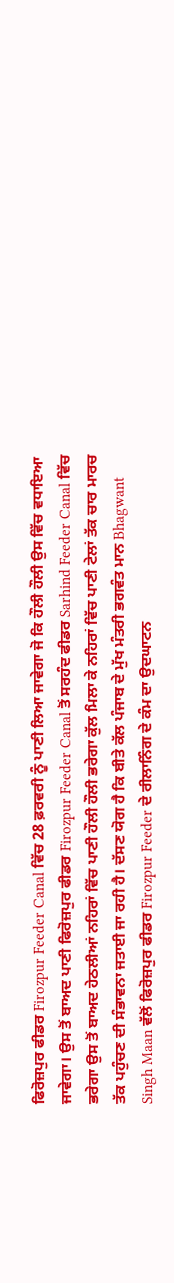ਫਿਰੋਜ਼ਪੁਰ ਫੀਡਰ Firozpur Feeder Canal ਵਿੱਚ 28 ਫ਼ਰਵਰੀ ਨੂੰ ਪਾਣੀ ਲਿਆ ਜਾਵੇਗਾ ਜੋ ਕਿ ਹੌਲੀ ਹੌਲੀ ਉਸ ਵਿੱਚ ਵਧਾਇਆ ਜਾਵੇਗਾ। ਉਸ ਤੋਂ ਬਾਅਦ ਪਾਣੀ ਫਿਰੋਜ਼ਪੁਰ ਫੀਡਰ Firozpur Feeder Canal ਤੋਂ ਸਰਹੰਦ ਫੀਡਰ Sarhind Feeder Canal ਵਿੱਚ ਭਰੇਗਾ ਉਸ ਤੋਂ ਬਾਅਦ ਹੇਠਲੀਆਂ ਨਹਿਰਾਂ ਵਿੱਚ ਪਾਣੀ ਹੌਲੀ ਹੌਲੀ ਭਰੇਗਾ ਕੁੱਲ ਮਿਲਾ ਕੇ ਨਹਿਰਾਂ ਵਿੱਚ ਪਾਣੀ ਟੇਲਾਂ ਤੱਕ ਚਾਰ ਮਾਰਚ ਤੱਕ ਪਹੁੰਚਣ ਦੀ ਸੰਭਾਵਨਾ ਜਤਾਈ ਜਾ ਰਹੀ ਹੈ। ਦੱਸਣ ਯੋਗ ਹੈ ਕਿ ਬੀਤੇ ਕੱਲ ਪੰਜਾਬ ਦੇ ਮੁੱਖ ਮੰਤਰੀ ਭਗਵੰਤ ਮਾਨ Bhagwant Singh Maan ਵੱਲੋਂ ਫਿਰੋਜ਼ਪੁਰ ਫੀਡਰ Firozpur Feeder ਦੇ ਰੀਲਾਨਿੰਗ ਦੇ ਕੰਮ ਦਾ ਉਦਘਾਟਨ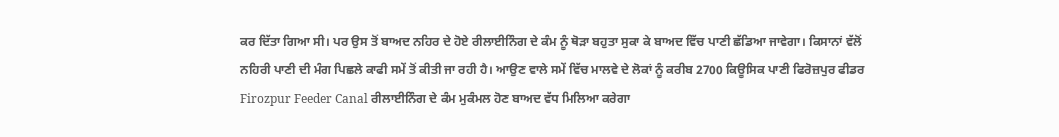ਕਰ ਦਿੱਤਾ ਗਿਆ ਸੀ। ਪਰ ਉਸ ਤੋਂ ਬਾਅਦ ਨਹਿਰ ਦੇ ਹੋਏ ਰੀਲਾਈਨਿੰਗ ਦੇ ਕੰਮ ਨੂੰ ਥੋੜਾ ਬਹੁਤਾ ਸੁਕਾ ਕੇ ਬਾਅਦ ਵਿੱਚ ਪਾਣੀ ਛੱਡਿਆ ਜਾਵੇਗਾ। ਕਿਸਾਨਾਂ ਵੱਲੋਂ ਨਹਿਰੀ ਪਾਣੀ ਦੀ ਮੰਗ ਪਿਛਲੇ ਕਾਫੀ ਸਮੇਂ ਤੋਂ ਕੀਤੀ ਜਾ ਰਹੀ ਹੈ। ਆਉਣ ਵਾਲੇ ਸਮੇਂ ਵਿੱਚ ਮਾਲਵੇ ਦੇ ਲੋਕਾਂ ਨੂੰ ਕਰੀਬ 2700 ਕਿਊਸਿਕ ਪਾਣੀ ਫਿਰੋਜ਼ਪੁਰ ਫੀਡਰ Firozpur Feeder Canal ਰੀਲਾਈਨਿੰਗ ਦੇ ਕੰਮ ਮੁਕੰਮਲ ਹੋਣ ਬਾਅਦ ਵੱਧ ਮਿਲਿਆ ਕਰੇਗਾ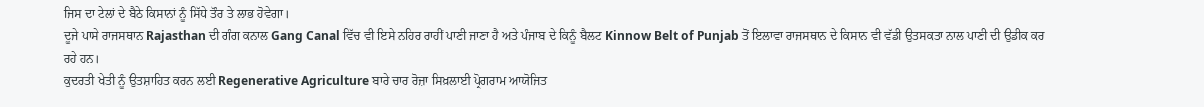ਜਿਸ ਦਾ ਟੇਲਾਂ ਦੇ ਬੈਠੇ ਕਿਸਾਨਾਂ ਨੂੰ ਸਿੱਧੇ ਤੌਰ ਤੇ ਲਾਭ ਹੋਵੇਗਾ।
ਦੂਜੇ ਪਾਸੇ ਰਾਜਸਥਾਨ Rajasthan ਦੀ ਗੰਗ ਕਨਾਲ Gang Canal ਵਿੱਚ ਵੀ ਇਸੇ ਨਹਿਰ ਰਾਹੀਂ ਪਾਣੀ ਜਾਣਾ ਹੈ ਅਤੇ ਪੰਜਾਬ ਦੇ ਕਿਨੂੰ ਬੈਲਟ Kinnow Belt of Punjab ਤੋਂ ਇਲਾਵਾ ਰਾਜਸਥਾਨ ਦੇ ਕਿਸਾਨ ਵੀ ਵੱਡੀ ਉਤਸਕਤਾ ਨਾਲ ਪਾਣੀ ਦੀ ਉਡੀਕ ਕਰ ਰਹੇ ਹਨ।
ਕੁਦਰਤੀ ਖੇਤੀ ਨੂੰ ਉਤਸ਼ਾਹਿਤ ਕਰਨ ਲਈ Regenerative Agriculture ਬਾਰੇ ਚਾਰ ਰੋਜ਼ਾ ਸਿਖ਼ਲਾਈ ਪ੍ਰੋਗਰਾਮ ਆਯੋਜਿਤ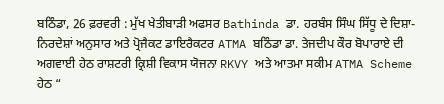ਬਠਿੰਡਾ, 26 ਫ਼ਰਵਰੀ : ਮੁੱਖ ਖੇਤੀਬਾੜੀ ਅਫਸਰ Bathinda ਡਾ. ਹਰਬੰਸ ਸਿੰਘ ਸਿੱਧੂ ਦੇ ਦਿਸ਼ਾ-ਨਿਰਦੇਸ਼ਾਂ ਅਨੁਸਾਰ ਅਤੇ ਪ੍ਰੋਜੈਕਟ ਡਾਇਰੈਕਟਰ ATMA ਬਠਿੰਡਾ ਡਾ. ਤੇਜਦੀਪ ਕੌਰ ਬੋਪਾਰਾਏ ਦੀ ਅਗਵਾਈ ਹੇਠ ਰਾਸ਼ਟਰੀ ਕ੍ਰਿਸ਼ੀ ਵਿਕਾਸ ਯੋਜਨਾ RKVY ਅਤੇ ਆਤਮਾ ਸਕੀਮ ATMA Scheme ਹੇਠ “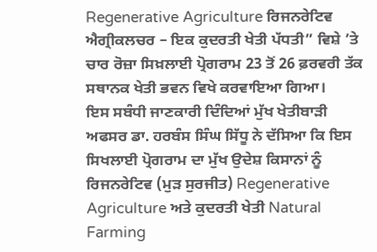Regenerative Agriculture ਰਿਜਨਰੇਟਿਵ ਐਗ੍ਰੀਕਲਚਰ – ਇਕ ਕੁਦਰਤੀ ਖੇਤੀ ਪੱਧਤੀ” ਵਿਸ਼ੇ ’ਤੇ ਚਾਰ ਰੋਜ਼ਾ ਸਿਖ਼ਲਾਈ ਪ੍ਰੋਗਰਾਮ 23 ਤੋਂ 26 ਫ਼ਰਵਰੀ ਤੱਕ ਸਥਾਨਕ ਖੇਤੀ ਭਵਨ ਵਿਖੇ ਕਰਵਾਇਆ ਗਿਆ।
ਇਸ ਸਬੰਧੀ ਜਾਣਕਾਰੀ ਦਿੰਦਿਆਂ ਮੁੱਖ ਖੇਤੀਬਾੜੀ ਅਫਸਰ ਡਾ. ਹਰਬੰਸ ਸਿੰਘ ਸਿੱਧੂ ਨੇ ਦੱਸਿਆ ਕਿ ਇਸ ਸਿਖਲਾਈ ਪ੍ਰੋਗਰਾਮ ਦਾ ਮੁੱਖ ਉਦੇਸ਼ ਕਿਸਾਨਾਂ ਨੂੰ ਰਿਜਨਰੇਟਿਵ (ਮੁੜ ਸੁਰਜੀਤ) Regenerative Agriculture ਅਤੇ ਕੁਦਰਤੀ ਖੇਤੀ Natural Farming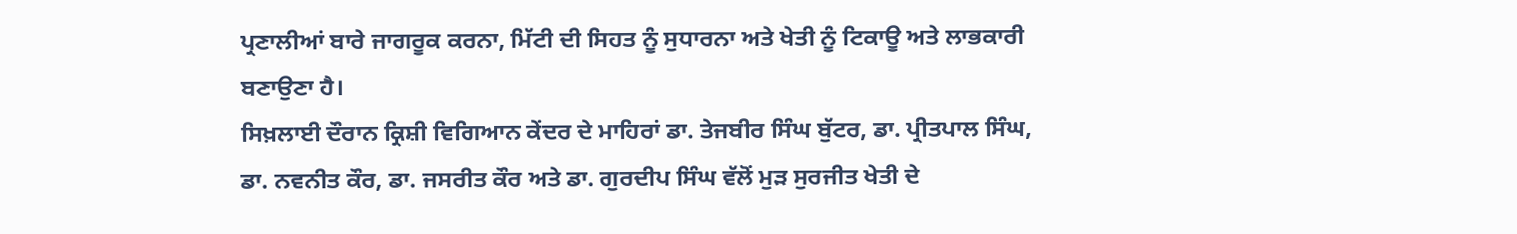ਪ੍ਰਣਾਲੀਆਂ ਬਾਰੇ ਜਾਗਰੂਕ ਕਰਨਾ, ਮਿੱਟੀ ਦੀ ਸਿਹਤ ਨੂੰ ਸੁਧਾਰਨਾ ਅਤੇ ਖੇਤੀ ਨੂੰ ਟਿਕਾਊ ਅਤੇ ਲਾਭਕਾਰੀ ਬਣਾਉਣਾ ਹੈ।
ਸਿਖ਼ਲਾਈ ਦੌਰਾਨ ਕ੍ਰਿਸ਼ੀ ਵਿਗਿਆਨ ਕੇਂਦਰ ਦੇ ਮਾਹਿਰਾਂ ਡਾ. ਤੇਜਬੀਰ ਸਿੰਘ ਬੁੱਟਰ, ਡਾ. ਪ੍ਰੀਤਪਾਲ ਸਿੰਘ, ਡਾ. ਨਵਨੀਤ ਕੌਰ, ਡਾ. ਜਸਰੀਤ ਕੌਰ ਅਤੇ ਡਾ. ਗੁਰਦੀਪ ਸਿੰਘ ਵੱਲੋਂ ਮੁੜ ਸੁਰਜੀਤ ਖੇਤੀ ਦੇ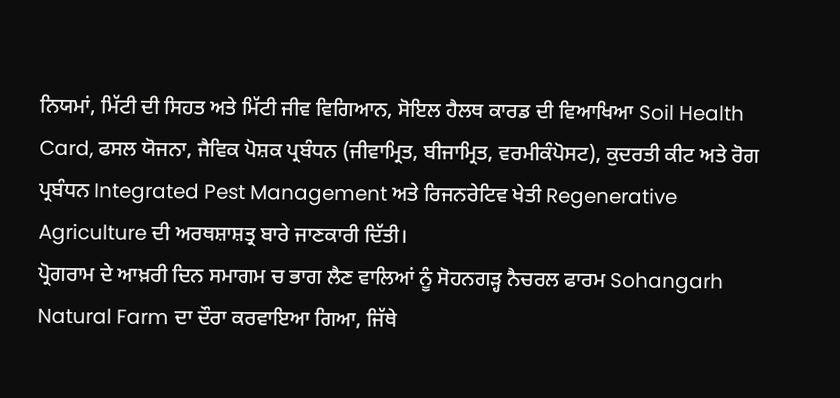ਨਿਯਮਾਂ, ਮਿੱਟੀ ਦੀ ਸਿਹਤ ਅਤੇ ਮਿੱਟੀ ਜੀਵ ਵਿਗਿਆਨ, ਸੋਇਲ ਹੈਲਥ ਕਾਰਡ ਦੀ ਵਿਆਖਿਆ Soil Health Card, ਫਸਲ ਯੋਜਨਾ, ਜੈਵਿਕ ਪੋਸ਼ਕ ਪ੍ਰਬੰਧਨ (ਜੀਵਾਮ੍ਰਿਤ, ਬੀਜਾਮ੍ਰਿਤ, ਵਰਮੀਕੰਪੋਸਟ), ਕੁਦਰਤੀ ਕੀਟ ਅਤੇ ਰੋਗ ਪ੍ਰਬੰਧਨ Integrated Pest Management ਅਤੇ ਰਿਜਨਰੇਟਿਵ ਖੇਤੀ Regenerative Agriculture ਦੀ ਅਰਥਸ਼ਾਸ਼ਤ੍ਰ ਬਾਰੇ ਜਾਣਕਾਰੀ ਦਿੱਤੀ।
ਪ੍ਰੋਗਰਾਮ ਦੇ ਆਖ਼ਰੀ ਦਿਨ ਸਮਾਗਮ ਚ ਭਾਗ ਲੈਣ ਵਾਲਿਆਂ ਨੂੰ ਸੋਹਨਗੜ੍ਹ ਨੈਚਰਲ ਫਾਰਮ Sohangarh Natural Farm ਦਾ ਦੌਰਾ ਕਰਵਾਇਆ ਗਿਆ, ਜਿੱਥੇ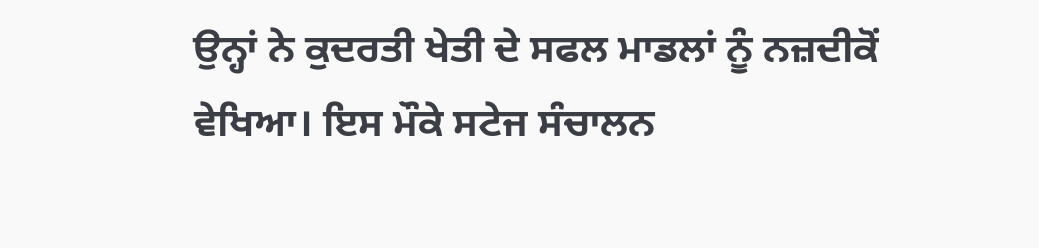ਉਨ੍ਹਾਂ ਨੇ ਕੁਦਰਤੀ ਖੇਤੀ ਦੇ ਸਫਲ ਮਾਡਲਾਂ ਨੂੰ ਨਜ਼ਦੀਕੋਂ ਵੇਖਿਆ। ਇਸ ਮੌਕੇ ਸਟੇਜ ਸੰਚਾਲਨ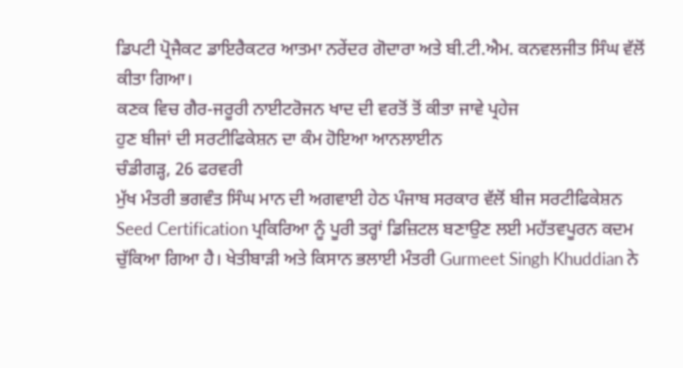ਡਿਪਟੀ ਪ੍ਰੋਜੈਕਟ ਡਾਇਰੈਕਟਰ ਆਤਮਾ ਨਰੇਂਦਰ ਗੋਦਾਰਾ ਅਤੇ ਬੀ.ਟੀ.ਐਮ. ਕਨਵਲਜੀਤ ਸਿੰਘ ਵੱਲੋਂ ਕੀਤਾ ਗਿਆ।
ਕਣਕ ਵਿਚ ਗੈਰ-ਜਰੂਰੀ ਨਾਈਟਰੋਜਨ ਖਾਦ ਦੀ ਵਰਤੋਂ ਤੋਂ ਕੀਤਾ ਜਾਵੇ ਪ੍ਰਹੇਜ
ਹੁਣ ਬੀਜਾਂ ਦੀ ਸਰਟੀਫਿਕੇਸ਼ਨ ਦਾ ਕੰਮ ਹੋਇਆ ਆਨਲਾਈਨ
ਚੰਡੀਗੜ੍ਹ, 26 ਫਰਵਰੀ
ਮੁੱਖ ਮੰਤਰੀ ਭਗਵੰਤ ਸਿੰਘ ਮਾਨ ਦੀ ਅਗਵਾਈ ਹੇਠ ਪੰਜਾਬ ਸਰਕਾਰ ਵੱਲੋਂ ਬੀਜ ਸਰਟੀਫਿਕੇਸ਼ਨ Seed Certification ਪ੍ਰਕਿਰਿਆ ਨੂੰ ਪੂਰੀ ਤਰ੍ਹਾਂ ਡਿਜ਼ਿਟਲ ਬਣਾਉਣ ਲਈ ਮਹੱਤਵਪੂਰਨ ਕਦਮ ਚੁੱਕਿਆ ਗਿਆ ਹੈ। ਖੇਤੀਬਾੜੀ ਅਤੇ ਕਿਸਾਨ ਭਲਾਈ ਮੰਤਰੀ Gurmeet Singh Khuddian ਨੇ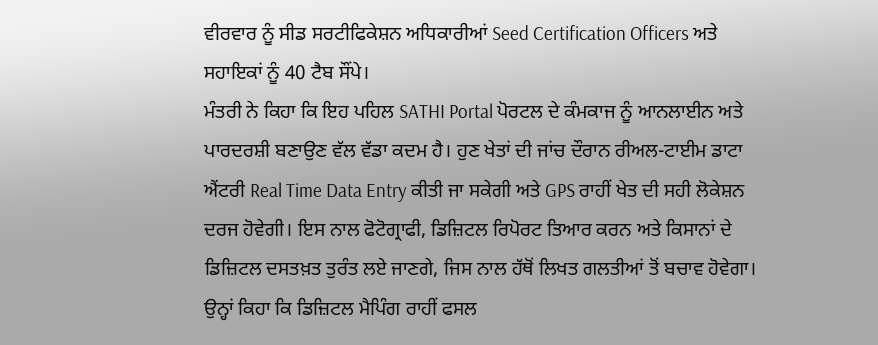ਵੀਰਵਾਰ ਨੂੰ ਸੀਡ ਸਰਟੀਫਿਕੇਸ਼ਨ ਅਧਿਕਾਰੀਆਂ Seed Certification Officers ਅਤੇ ਸਹਾਇਕਾਂ ਨੂੰ 40 ਟੈਬ ਸੌਂਪੇ।
ਮੰਤਰੀ ਨੇ ਕਿਹਾ ਕਿ ਇਹ ਪਹਿਲ SATHI Portal ਪੋਰਟਲ ਦੇ ਕੰਮਕਾਜ ਨੂੰ ਆਨਲਾਈਨ ਅਤੇ ਪਾਰਦਰਸ਼ੀ ਬਣਾਉਣ ਵੱਲ ਵੱਡਾ ਕਦਮ ਹੈ। ਹੁਣ ਖੇਤਾਂ ਦੀ ਜਾਂਚ ਦੌਰਾਨ ਰੀਅਲ-ਟਾਈਮ ਡਾਟਾ ਐਂਟਰੀ Real Time Data Entry ਕੀਤੀ ਜਾ ਸਕੇਗੀ ਅਤੇ GPS ਰਾਹੀਂ ਖੇਤ ਦੀ ਸਹੀ ਲੋਕੇਸ਼ਨ ਦਰਜ ਹੋਵੇਗੀ। ਇਸ ਨਾਲ ਫੋਟੋਗ੍ਰਾਫੀ, ਡਿਜ਼ਿਟਲ ਰਿਪੋਰਟ ਤਿਆਰ ਕਰਨ ਅਤੇ ਕਿਸਾਨਾਂ ਦੇ ਡਿਜ਼ਿਟਲ ਦਸਤਖ਼ਤ ਤੁਰੰਤ ਲਏ ਜਾਣਗੇ, ਜਿਸ ਨਾਲ ਹੱਥੋਂ ਲਿਖਤ ਗਲਤੀਆਂ ਤੋਂ ਬਚਾਵ ਹੋਵੇਗਾ।
ਉਨ੍ਹਾਂ ਕਿਹਾ ਕਿ ਡਿਜ਼ਿਟਲ ਮੈਪਿੰਗ ਰਾਹੀਂ ਫਸਲ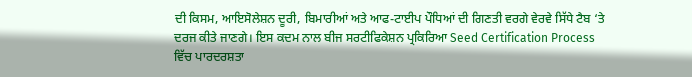ਦੀ ਕਿਸਮ, ਆਇਸੋਲੇਸ਼ਨ ਦੂਰੀ, ਬਿਮਾਰੀਆਂ ਅਤੇ ਆਫ-ਟਾਈਪ ਪੌਧਿਆਂ ਦੀ ਗਿਣਤੀ ਵਰਗੇ ਵੇਰਵੇ ਸਿੱਧੇ ਟੈਬ ‘ਤੇ ਦਰਜ ਕੀਤੇ ਜਾਣਗੇ। ਇਸ ਕਦਮ ਨਾਲ ਬੀਜ ਸਰਟੀਫਿਕੇਸ਼ਨ ਪ੍ਰਕਿਰਿਆ Seed Certification Process ਵਿੱਚ ਪਾਰਦਰਸ਼ਤਾ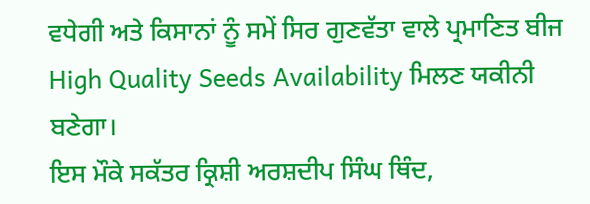ਵਧੇਗੀ ਅਤੇ ਕਿਸਾਨਾਂ ਨੂੰ ਸਮੇਂ ਸਿਰ ਗੁਣਵੱਤਾ ਵਾਲੇ ਪ੍ਰਮਾਣਿਤ ਬੀਜ High Quality Seeds Availability ਮਿਲਣ ਯਕੀਨੀ ਬਣੇਗਾ।
ਇਸ ਮੌਕੇ ਸਕੱਤਰ ਕ੍ਰਿਸ਼ੀ ਅਰਸ਼ਦੀਪ ਸਿੰਘ ਥਿੰਦ,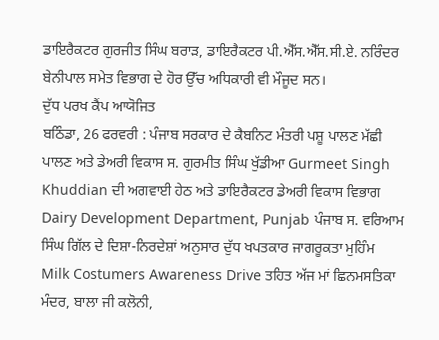ਡਾਇਰੈਕਟਰ ਗੁਰਜੀਤ ਸਿੰਘ ਬਰਾੜ, ਡਾਇਰੈਕਟਰ ਪੀ.ਐੱਸ.ਐੱਸ.ਸੀ.ਏ. ਨਰਿੰਦਰ ਬੇਨੀਪਾਲ ਸਮੇਤ ਵਿਭਾਗ ਦੇ ਹੋਰ ਉੱਚ ਅਧਿਕਾਰੀ ਵੀ ਮੌਜੂਦ ਸਨ।
ਦੁੱਧ ਪਰਖ ਕੈਂਪ ਆਯੋਜਿਤ
ਬਠਿੰਡਾ, 26 ਫਰਵਰੀ : ਪੰਜਾਬ ਸਰਕਾਰ ਦੇ ਕੈਬਨਿਟ ਮੰਤਰੀ ਪਸ਼ੂ ਪਾਲਣ ਮੱਛੀ ਪਾਲਣ ਅਤੇ ਡੇਅਰੀ ਵਿਕਾਸ ਸ. ਗੁਰਮੀਤ ਸਿੰਘ ਖੁੱਡੀਆ Gurmeet Singh Khuddian ਦੀ ਅਗਵਾਈ ਹੇਠ ਅਤੇ ਡਾਇਰੈਕਟਰ ਡੇਅਰੀ ਵਿਕਾਸ ਵਿਭਾਗ Dairy Development Department, Punjab ਪੰਜਾਬ ਸ. ਵਰਿਆਮ ਸਿੰਘ ਗਿੱਲ ਦੇ ਦਿਸ਼ਾ-ਨਿਰਦੇਸ਼ਾਂ ਅਨੁਸਾਰ ਦੁੱਧ ਖਪਤਕਾਰ ਜਾਗਰੂਕਤਾ ਮੁਹਿੰਮ Milk Costumers Awareness Drive ਤਹਿਤ ਅੱਜ ਮਾਂ ਛਿਨਮਸਤਿਕਾ ਮੰਦਰ, ਬਾਲਾ ਜੀ ਕਲੋਨੀ,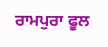ਰਾਮਪੁਰਾ ਫੂਲ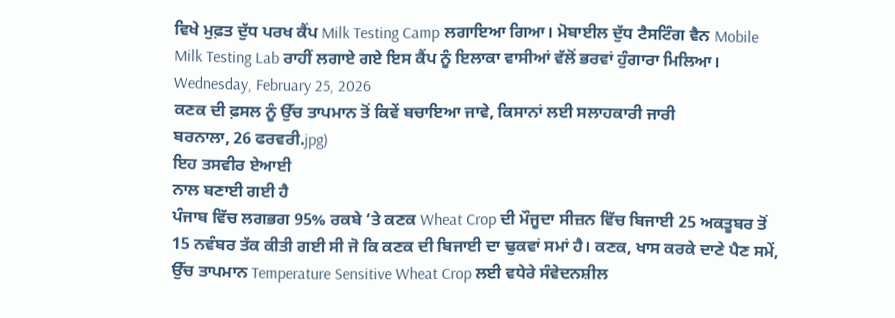ਵਿਖੇ ਮੁਫ਼ਤ ਦੁੱਧ ਪਰਖ ਕੈਂਪ Milk Testing Camp ਲਗਾਇਆ ਗਿਆ। ਮੋਬਾਈਲ ਦੁੱਧ ਟੈਸਟਿੰਗ ਵੈਨ Mobile Milk Testing Lab ਰਾਹੀਂ ਲਗਾਏ ਗਏ ਇਸ ਕੈਂਪ ਨੂੰ ਇਲਾਕਾ ਵਾਸੀਆਂ ਵੱਲੋਂ ਭਰਵਾਂ ਹੁੰਗਾਰਾ ਮਿਲਿਆ।
Wednesday, February 25, 2026
ਕਣਕ ਦੀ ਫ਼ਸਲ ਨੂੰ ਉੱਚ ਤਾਪਮਾਨ ਤੋਂ ਕਿਵੇਂ ਬਚਾਇਆ ਜਾਵੇ, ਕਿਸਾਨਾਂ ਲਈ ਸਲਾਹਕਾਰੀ ਜਾਰੀ
ਬਰਨਾਲਾ, 26 ਫਰਵਰੀ.jpg)
ਇਹ ਤਸਵੀਰ ਏਆਈ
ਨਾਲ ਬਣਾਈ ਗਈ ਹੈ
ਪੰਜਾਬ ਵਿੱਚ ਲਗਭਗ 95% ਰਕਬੇ ‘ਤੇ ਕਣਕ Wheat Crop ਦੀ ਮੌਜੂਦਾ ਸੀਜ਼ਨ ਵਿੱਚ ਬਿਜਾਈ 25 ਅਕਤੂਬਰ ਤੋਂ 15 ਨਵੰਬਰ ਤੱਕ ਕੀਤੀ ਗਈ ਸੀ ਜੋ ਕਿ ਕਣਕ ਦੀ ਬਿਜਾਈ ਦਾ ਢੁਕਵਾਂ ਸਮਾਂ ਹੈ। ਕਣਕ, ਖਾਸ ਕਰਕੇ ਦਾਣੇ ਪੈਣ ਸਮੇਂ, ਉੱਚ ਤਾਪਮਾਨ Temperature Sensitive Wheat Crop ਲਈ ਵਧੇਰੇ ਸੰਵੇਦਨਸ਼ੀਲ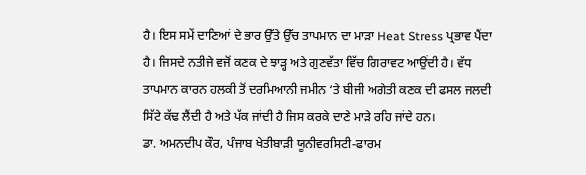ਹੈ। ਇਸ ਸਮੇਂ ਦਾਣਿਆਂ ਦੇ ਭਾਰ ਉੱਤੇ ਉੱਚ ਤਾਪਮਾਨ ਦਾ ਮਾੜਾ Heat Stress ਪ੍ਰਭਾਵ ਪੈਂਦਾ ਹੈ। ਜਿਸਦੇ ਨਤੀਜੇ ਵਜੋਂ ਕਣਕ ਦੇ ਝਾੜ੍ਹ ਅਤੇ ਗੁਣਵੱਤਾ ਵਿੱਚ ਗਿਰਾਵਟ ਆਉਂਦੀ ਹੈ। ਵੱਧ ਤਾਪਮਾਨ ਕਾਰਨ ਹਲਕੀ ਤੋਂ ਦਰਮਿਆਨੀ ਜਮੀਨ ‘ਤੇ ਬੀਜੀ ਅਗੇਤੀ ਕਣਕ ਦੀ ਫਸਲ ਜਲਦੀ ਸਿੱਟੇ ਕੱਢ ਲੈਂਦੀ ਹੈ ਅਤੇ ਪੱਕ ਜਾਂਦੀ ਹੈ ਜਿਸ ਕਰਕੇ ਦਾਣੇ ਮਾੜੇ ਰਹਿ ਜਾਂਦੇ ਹਨ।
ਡਾ. ਅਮਨਦੀਪ ਕੌਰ, ਪੰਜਾਬ ਖੇਤੀਬਾੜੀ ਯੂਨੀਵਰਸਿਟੀ-ਫਾਰਮ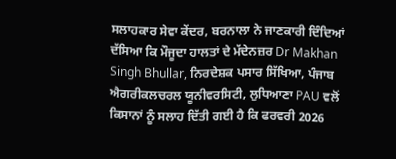ਸਲਾਹਕਾਰ ਸੇਵਾ ਕੇਂਦਰ, ਬਰਨਾਲਾ ਨੇ ਜਾਣਕਾਰੀ ਦਿੰਦਿਆਂ ਦੱਸਿਆ ਕਿ ਮੌਜੂਦਾ ਹਾਲਤਾਂ ਦੇ ਮੱਦੇਨਜ਼ਰ Dr Makhan Singh Bhullar, ਨਿਰਦੇਸ਼ਕ ਪਸਾਰ ਸਿੱਖਿਆ, ਪੰਜਾਬ ਐਗਰੀਕਲਚਰਲ ਯੂਨੀਵਰਸਿਟੀ, ਲੁਧਿਆਣਾ PAU ਵਲੋਂ ਕਿਸਾਨਾਂ ਨੂੰ ਸਲਾਹ ਦਿੱਤੀ ਗਈ ਹੈ ਕਿ ਫਰਵਰੀ 2026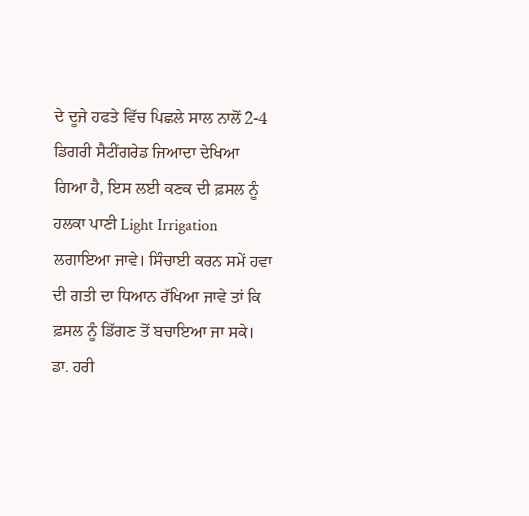ਦੇ ਦੂਜੇ ਹਫਤੇ ਵਿੱਚ ਪਿਛਲੇ ਸਾਲ ਨਾਲੋਂ 2-4 ਡਿਗਰੀ ਸੈਟੀਂਗਰੇਡ ਜਿਆਦਾ ਦੇਖਿਆ ਗਿਆ ਹੈ, ਇਸ ਲਈ ਕਣਕ ਦੀ ਫ਼ਸਲ ਨੂੰ ਹਲਕਾ ਪਾਣੀ Light Irrigation ਲਗਾਇਆ ਜਾਵੇ। ਸਿੰਚਾਈ ਕਰਨ ਸਮੇਂ ਹਵਾ ਦੀ ਗਤੀ ਦਾ ਧਿਆਨ ਰੱਖਿਆ ਜਾਵੇ ਤਾਂ ਕਿ ਫ਼ਸਲ ਨੂੰ ਡਿੱਗਣ ਤੋਂ ਬਚਾਇਆ ਜਾ ਸਕੇ।
ਡਾ. ਹਰੀ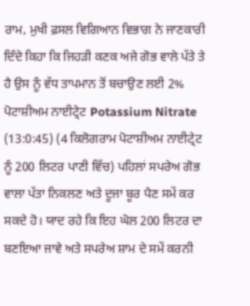ਰਾਮ, ਮੁਖੀ ਫ਼ਸਲ ਵਿਗਿਆਨ ਵਿਭਾਗ ਨੇ ਜਾਣਕਾਰੀ ਦਿੰਦੇ ਕਿਹਾ ਕਿ ਜਿਹੜੀ ਕਣਕ ਅਜੇ ਗੋਭ ਵਾਲੇ ਪੱਤੇ ਤੇ ਹੈ ਉਸ ਨੂੰ ਵੱਧ ਤਾਪਮਾਨ ਤੋਂ ਬਚਾਉਣ ਲਈ 2% ਪੋਟਾਸ਼ੀਅਮ ਨਾਈਟ੍ਰੇਟ Potassium Nitrate (13:0:45) (4 ਕਿਲੋਗਰਾਮ ਪੋਟਾਸ਼ੀਅਮ ਨਾਈਟ੍ਰੇਟ ਨੂੰ 200 ਲਿਟਰ ਪਾਣੀ ਵਿੱਚ) ਪਹਿਲਾਂ ਸਪਰੇਅ ਗੋਭ ਵਾਲਾ ਪੱਤਾ ਨਿਕਲਣ ਅਤੇ ਦੂਜਾ ਬੂਰ ਪੈਣ ਸਮੇਂ ਕਰ ਸਕਦੇ ਹੋ। ਯਾਦ ਰਹੇ ਕਿ ਇਹ ਘੋਲ 200 ਲਿਟਰ ਦਾ ਬਣਇਆ ਜਾਵੇ ਅਤੇ ਸਪਰੇਅ ਸ਼ਾਮ ਦੇ ਸਮੇਂ ਕਰਨੀ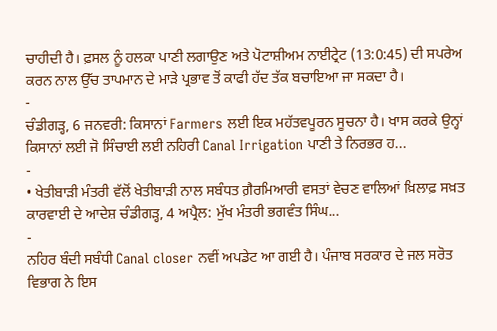ਚਾਹੀਦੀ ਹੈ। ਫ਼ਸਲ ਨੂੰ ਹਲਕਾ ਪਾਣੀ ਲਗਾਉਣ ਅਤੇ ਪੋਟਾਸ਼ੀਅਮ ਨਾਈਟ੍ਰੇਟ (13:0:45) ਦੀ ਸਪਰੇਅ ਕਰਨ ਨਾਲ ਉੱਚ ਤਾਪਮਾਨ ਦੇ ਮਾੜੇ ਪ੍ਰਭਾਵ ਤੋਂ ਕਾਫੀ ਹੱਦ ਤੱਕ ਬਚਾਇਆ ਜਾ ਸਕਦਾ ਹੈ।
-
ਚੰਡੀਗੜ੍ਹ, 6 ਜਨਵਰੀ: ਕਿਸਾਨਾਂ Farmers ਲਈ ਇਕ ਮਹੱਤਵਪੂਰਨ ਸੂਚਨਾ ਹੈ। ਖਾਸ ਕਰਕੇ ਉਨ੍ਹਾਂ ਕਿਸਾਨਾਂ ਲਈ ਜੋ ਸਿੰਚਾਈ ਲਈ ਨਹਿਰੀ Canal Irrigation ਪਾਣੀ ਤੇ ਨਿਰਭਰ ਹ...
-
• ਖੇਤੀਬਾੜੀ ਮੰਤਰੀ ਵੱਲੋਂ ਖੇਤੀਬਾੜੀ ਨਾਲ ਸਬੰਧਤ ਗ਼ੈਰਮਿਆਰੀ ਵਸਤਾਂ ਵੇਚਣ ਵਾਲਿਆਂ ਖ਼ਿਲਾਫ਼ ਸਖ਼ਤ ਕਾਰਵਾਈ ਦੇ ਆਦੇਸ਼ ਚੰਡੀਗੜ੍ਹ, 4 ਅਪ੍ਰੈਲ: ਮੁੱਖ ਮੰਤਰੀ ਭਗਵੰਤ ਸਿੰਘ...
-
ਨਹਿਰ ਬੰਦੀ ਸਬੰਧੀ Canal closer ਨਵੀਂ ਅਪਡੇਟ ਆ ਗਈ ਹੈ। ਪੰਜਾਬ ਸਰਕਾਰ ਦੇ ਜਲ ਸਰੋਤ ਵਿਭਾਗ ਨੇ ਇਸ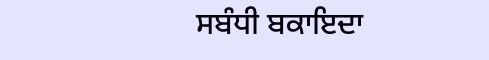ਸਬੰਧੀ ਬਕਾਇਦਾ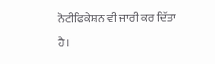ਨੋਟੀਫਿਕੇਸ਼ਨ ਵੀ ਜਾਰੀ ਕਰ ਦਿੱਤਾ ਹੈ।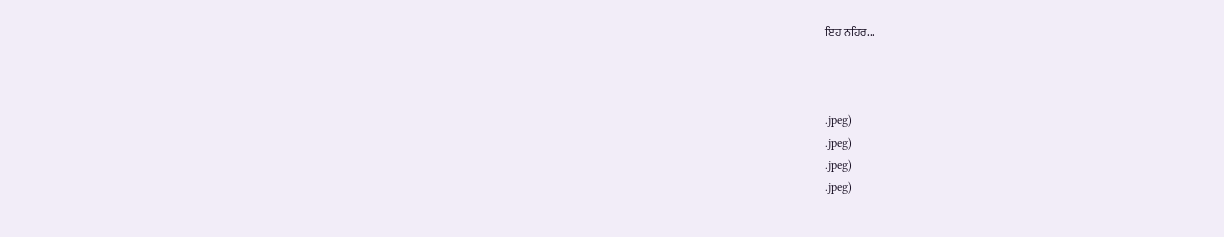ਇਹ ਨਹਿਰ...



.jpeg)
.jpeg)
.jpeg)
.jpeg)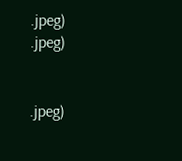.jpeg)
.jpeg)


.jpeg)